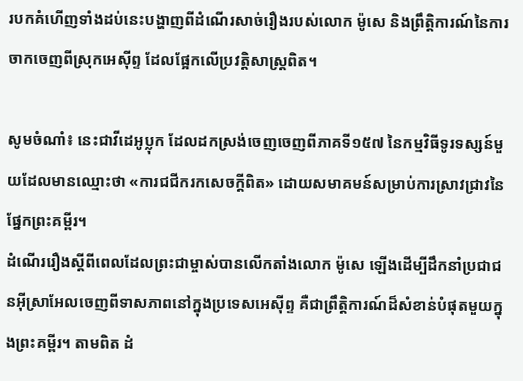របកគំហើញទាំងដប់នេះបង្ហាញពីដំណើរសាច់រឿងរបស់លោក ម៉ូសេ និងព្រឹត្តិការណ៍នៃការចាកចេញពីស្រុកអេស៊ីព្ទ ដែលផ្អែកលើប្រវត្តិសាស្ត្រពិត។

សូមចំណាំ៖ នេះជាវីដេអូប្លុក ដែលដកស្រង់ចេញចេញពីភាគទី១៥៧ នៃកម្មវិធីទូរទស្សន៍មួយដែលមានឈ្មោះថា «ការជជីករកសេចក្ដីពិត» ដោយសមាគមន៍សម្រាប់ការស្រាវជ្រាវនៃផ្នែកព្រះគម្ពីរ។
ដំណើររឿងស្ដីពីពេលដែលព្រះជាម្ចាស់បានលើកតាំងលោក ម៉ូសេ ឡើងដើម្បីដឹកនាំប្រជាជនអ៊ីស្រាអែលចេញពីទាសភាពនៅក្នុងប្រទេសអេស៊ីព្ទ គឺជាព្រឹត្តិការណ៍ដ៏សំខាន់បំផុតមួយក្នុងព្រះគម្ពីរ។ តាមពិត ដំ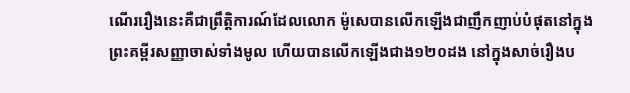ណើររឿងនេះគឺជាព្រឹត្តិការណ៍ដែលលោក ម៉ូសេបានលើកឡើងជាញឹកញាប់បំផុតនៅក្នុងព្រះគម្ពីរសញ្ញាចាស់ទាំងមូល ហើយបានលើកឡើងជាង១២០ដង នៅក្នុងសាច់រឿងប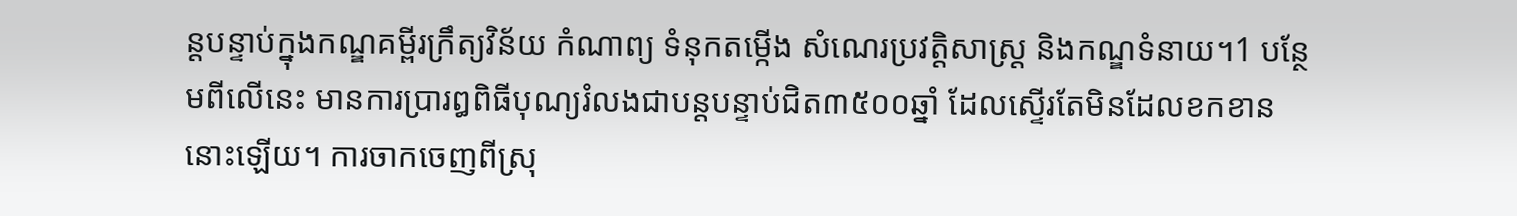ន្តបន្ទាប់ក្នុងកណ្ឌគម្ពីរក្រឹត្យវិន័យ កំណាព្យ ទំនុកតម្កើង សំណេរប្រវត្តិសាស្ត្រ និងកណ្ឌទំនាយ។1 បន្ថែមពីលើនេះ មានការប្រារឰពិធីបុណ្យរំលងជាបន្តបន្ទាប់ជិត៣៥០០ឆ្នាំ ដែលស្ទើរតែមិនដែលខកខាននោះឡើយ។ ការចាកចេញពីស្រុ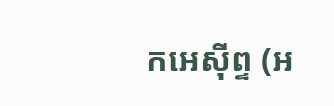កអេស៊ីព្ទ (អ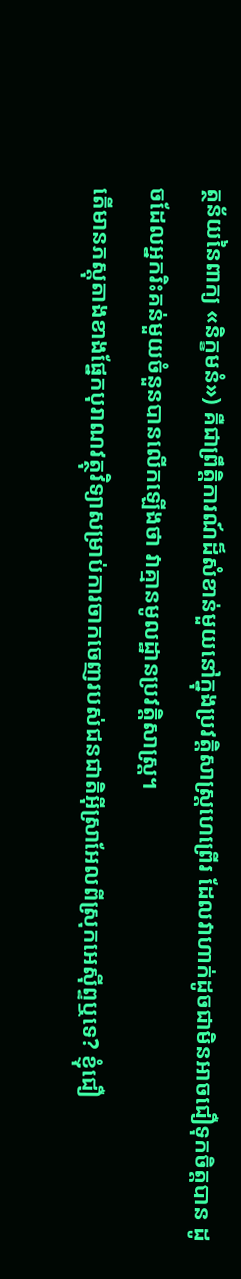ត្ថន័យនៃពាក្យ «និក្ខមនំ») គឺជាព្រឹត្តិការណ៍ដ៏សំខាន់មួយនៅក្នុងប្រវត្តិសាស្ត្រហេព្រើរ ដែលវាហាក់ដូចជាមិនអាចជឿទុកចិត្តបាន ដូចដែលអ្នករិះគន់មួយចំនួនបានលើកឡើងថា វាគ្មានមូលដ្ឋានប្រវត្តិសាស្ត្រ។
តើមានភស្តុតាងខាងផ្នែកបុរាណវត្ថុវិទ្យាសម្រាប់ការចាកចេញរបស់ជនជាតិអ៊ីស្រាអែលពីស្រុកអេស៊ីព្ទឬទេ? ខ្ញុំជឿ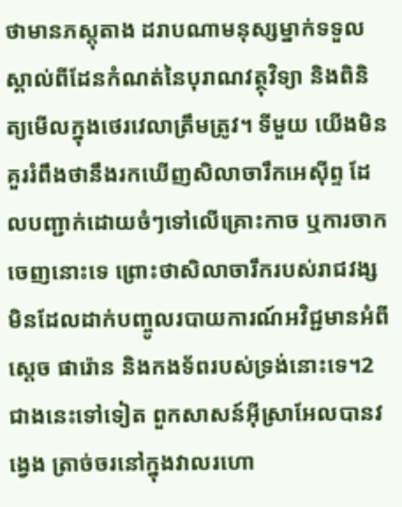ថាមានភស្តុតាង ដរាបណាមនុស្សម្នាក់ទទួលស្គាល់ពីដែនកំណត់នៃបុរាណវត្ថុវិទ្យា និងពិនិត្យមើលក្នុងថេរវេលាត្រឹមត្រូវ។ ទីមួយ យើងមិនគួររំពឹងថានឹងរកឃើញសិលាចារឹកអេស៊ីព្ទ ដែលបញ្ជាក់ដោយចំៗទៅលើគ្រោះកាច ឬការចាកចេញនោះទេ ព្រោះថាសិលាចារឹករបស់រាជវង្សមិនដែលដាក់បញ្ចូលរបាយការណ៍អវិជ្ជមានអំពីស្ដេច ផារ៉ោន និងកងទ័ពរបស់ទ្រង់នោះទេ។2 ជាងនេះទៅទៀត ពួកសាសន៍អ៊ីស្រាអែលបានវង្វេង ត្រាច់ចរនៅក្នុងវាលរហោ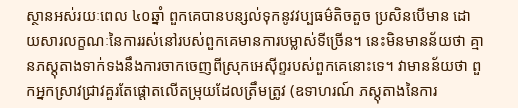ស្ថានអស់រយៈពេល ៤០ឆ្នាំ ពួកគេបានបន្សល់ទុកនូវវប្បធម៌តិចតួច ប្រសិនបើមាន ដោយសារលក្ខណៈនៃការរស់នៅរបស់ពួកគេមានការបម្លាស់ទីច្រើន។ នេះមិនមានន័យថា គ្មានភស្តុតាងទាក់ទងនឹងការចាកចេញពីស្រុកអេស៊ីព្ទរបស់ពួកគេនោះទេ។ វាមានន័យថា ពួកអ្នកស្រាវជ្រាវគួរតែផ្ដោតលើតម្រុយដែលត្រឹមត្រូវ (ឧទាហរណ៍ ភស្តុតាងនៃការ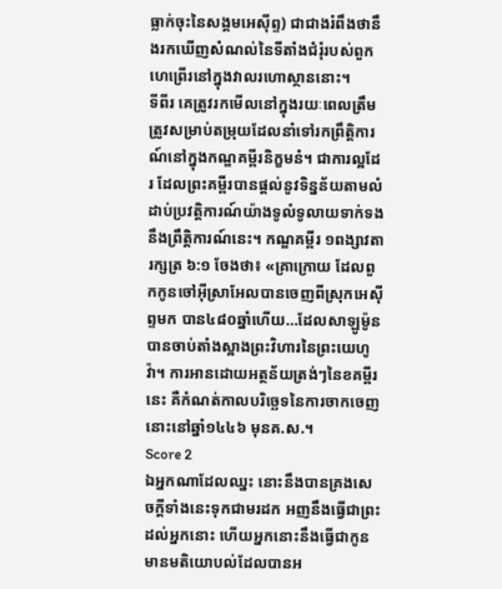ធ្លាក់ចុះនៃសង្គមអេស៊ីព្ទ) ជាជាងរំពឹងថានឹងរកឃើញសំណល់នៃទីតាំងជំរុំរបស់ពួកហេព្រើរនៅក្នុងវាលរហោស្ថាននោះ។
ទីពីរ គេត្រូវរកមើលនៅក្នុងរយៈពេលត្រឹមត្រូវសម្រាប់តម្រុយដែលនាំទៅរកព្រឹត្តិការណ៍នៅក្នុងកណ្ឌគម្ពីរនិក្ខមនំ។ ជាការល្អដែរ ដែលព្រះគម្ពីរបានផ្តល់នូវទិន្នន័យតាមលំដាប់ប្រវត្តិការណ៍យ៉ាងទូលំទូលាយទាក់ទងនឹងព្រឹត្តិការណ៍នេះ។ កណ្ឌគម្ពីរ ១ពង្សាវតារក្សត្រ ៦:១ ចែងថា៖ «គ្រាក្រោយ ដែលពួកកូនចៅអ៊ីស្រាអែលបានចេញពីស្រុកអេស៊ីព្ទមក បាន៤៨០ឆ្នាំហើយ…ដែលសាឡូម៉ូនបានចាប់តាំងស្អាងព្រះវិហារនៃព្រះយេហូវ៉ា។ ការអានដោយអត្ថន័យត្រង់ៗនៃខគម្ពីរនេះ គឺកំណត់កាលបរិច្ឆេទនៃការចាកចេញនោះនៅឆ្នាំ១៤៤៦ មុនគ.ស.។
Score 2
ឯអ្នកណាដែលឈ្នះ នោះនឹងបានគ្រងសេចក្ដីទាំងនេះទុកជាមរដក អញនឹងធ្វើជាព្រះដល់អ្នកនោះ ហើយអ្នកនោះនឹងធ្វើជាកូន
មានមតិយោបល់ដែលបានអ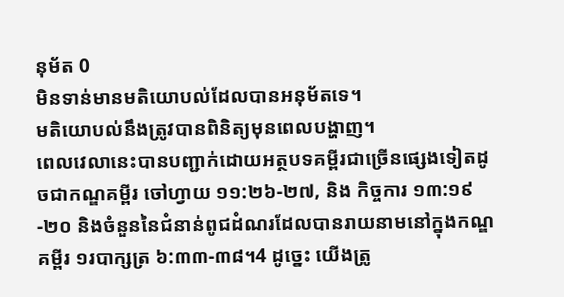នុម័ត 0
មិនទាន់មានមតិយោបល់ដែលបានអនុម័តទេ។
មតិយោបល់នឹងត្រូវបានពិនិត្យមុនពេលបង្ហាញ។
ពេលវេលានេះបានបញ្ជាក់ដោយអត្ថបទគម្ពីរជាច្រើនផ្សេងទៀតដូចជាកណ្ឌគម្ពីរ ចៅហ្វាយ ១១:២៦-២៧, និង កិច្ចការ ១៣:១៩-២០ និងចំនួននៃជំនាន់ពូជដំណរដែលបានរាយនាមនៅក្នុងកណ្ឌគម្ពីរ ១របាក្សត្រ ៦:៣៣-៣៨។4 ដូច្នេះ យើងត្រូ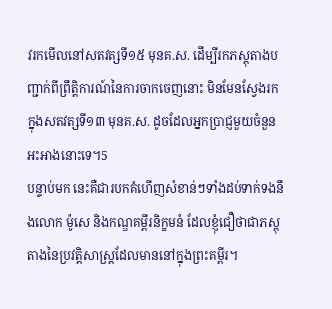វរកមើលនៅសតវត្សទី១៥ មុនគ.ស. ដើម្បីរកភស្តុតាងបញ្ជាក់ពីព្រឹត្តិការណ៍នៃការចាកចេញនោះ មិនមែនស្វែងរកក្នុងសតវត្សទី១៣ មុនគ.ស. ដូចដែលអ្នកប្រាជ្ញមួយចំនួនអះអាងនោះទេ។5
បន្ទាប់មក នេះគឺជារបកគំហើញសំខាន់ៗទាំងដប់ទាក់ទងនឹងលោក ម៉ូសេ និងកណ្ឌគម្ពីរនិក្ខមនំ ដែលខ្ញុំជឿថាជាភស្តុតាងនៃប្រវត្តិសាស្ត្រដែលមាននៅក្នុងព្រះគម្ពីរ។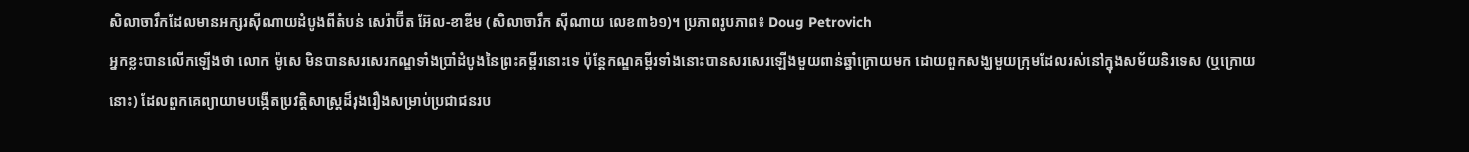សិលាចារឹកដែលមានអក្សរស៊ីណាយដំបូងពីតំបន់ សេរ៉ាប៊ីត អ៊ែល-ខាឌីម (សិលាចារឹក ស៊ីណាយ លេខ៣៦១)។ ប្រភាពរូបភាព៖ Doug Petrovich
អ្នកខ្លះបានលើកឡើងថា លោក ម៉ូសេ មិនបានសរសេរកណ្ឌទាំងប្រាំដំបូងនៃព្រះគម្ពីរនោះទេ ប៉ុន្តែកណ្ឌគម្ពីរទាំងនោះបានសរសេរឡើងមួយពាន់ឆ្នាំក្រោយមក ដោយពួកសង្ឃមួយក្រុមដែលរស់នៅក្នុងសម័យនិរទេស (ឬក្រោយនោះ) ដែលពួកគេព្យាយាមបង្កើតប្រវត្តិសាស្ត្រដ៏រុងរឿងសម្រាប់ប្រជាជនរប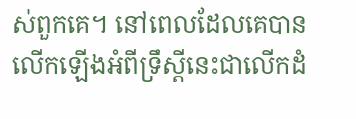ស់ពួកគេ។ នៅពេលដែលគេបានលើកឡើងអំពីទ្រឹស្ដីនេះជាលើកដំ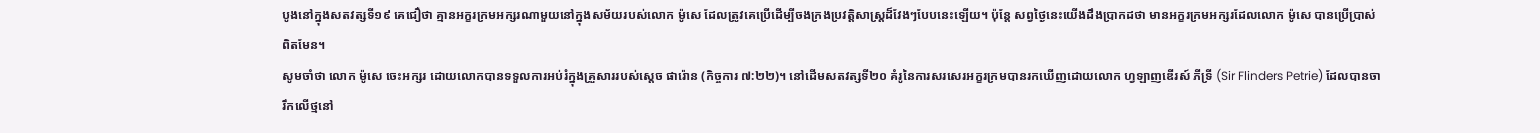បូងនៅក្នុងសតវត្សទី១៩ គេជឿថា គ្មានអក្ខរក្រមអក្សរណាមួយនៅក្នុងសម័យរបស់លោក ម៉ូសេ ដែលត្រូវគេប្រើដើម្បីចងក្រងប្រវត្តិសាស្ត្រដ៏វែងៗបែបនេះឡើយ។ ប៉ុន្តែ សព្វថ្ងៃនេះយើងដឹងប្រាកដថា មានអក្ខរក្រមអក្សរដែលលោក ម៉ូសេ បានប្រើប្រាស់ពិតមែន។
សូមចាំថា លោក ម៉ូសេ ចេះអក្សរ ដោយលោកបានទទួលការអប់រំក្នុងគ្រួសាររបស់ស្ដេច ផារ៉ោន (កិច្ចការ ៧:២២)។ នៅដើមសតវត្សទី២០ គំរូនៃការសរសេរអក្ខរក្រមបានរកឃើញដោយលោក ហ្វឡាញឌើរស៍ ភីទ្រី (Sir Flinders Petrie) ដែលបានចារឹកលើថ្មនៅ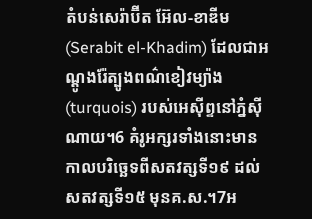តំបន់សេរ៉ាប៊ីត អ៊ែល-ខាឌីម (Serabit el-Khadim) ដែលជាអណ្តូងរ៉ែត្បូងពណ៌ខៀវម្យ៉ាង (turquois) របស់អេស៊ីព្ទនៅភ្នំស៊ីណាយ។6 គំរូអក្សរទាំងនោះមានកាលបរិច្ឆេទពីសតវត្សទី១៩ ដល់សតវត្សទី១៥ មុនគ.ស.។7អ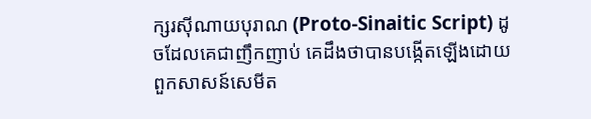ក្សរស៊ីណាយបុរាណ (Proto-Sinaitic Script) ដូចដែលគេជាញឹកញាប់ គេដឹងថាបានបង្កើតឡើងដោយពួកសាសន៍សេមីត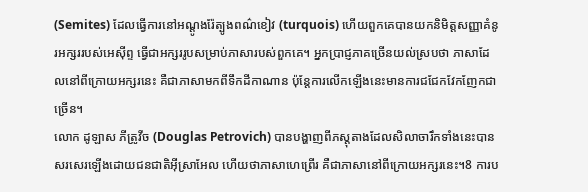(Semites) ដែលធ្វើការនៅអណ្តូងរ៉ែត្បូងពណ៌ខៀវ (turquois) ហើយពួកគេបានយកនិមិត្តសញ្ញាគំនូរអក្សររបស់អេស៊ីព្ទ ធ្វើជាអក្សររូបសម្រាប់ភាសារបស់ពួកគេ។ អ្នកប្រាជ្ញភាគច្រើនយល់ស្របថា ភាសាដែលនៅពីក្រោយអក្សរនេះ គឺជាភាសាមកពីទឹកដីកាណាន ប៉ុន្តែការលើកឡើងនេះមានការជជែកវែកញែកជាច្រើន។
លោក ដូឡាស ភីត្រូវីច (Douglas Petrovich) បានបង្ហាញពីភស្តុតាងដែលសិលាចារឹកទាំងនេះបានសរសេរឡើងដោយជនជាតិអ៊ីស្រាអែល ហើយថាភាសាហេព្រើរ គឺជាភាសានៅពីក្រោយអក្សរនេះ។8 ការប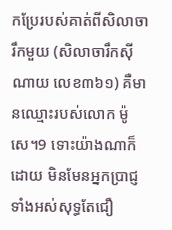កប្រែរបស់គាត់ពីសិលាចារឹកមួយ (សិលាចារឹកស៊ីណាយ លេខ៣៦១) គឺមានឈ្មោះរបស់លោក ម៉ូសេ។9 ទោះយ៉ាងណាក៏ដោយ មិនមែនអ្នកប្រាជ្ញទាំងអស់សុទ្ធតែជឿ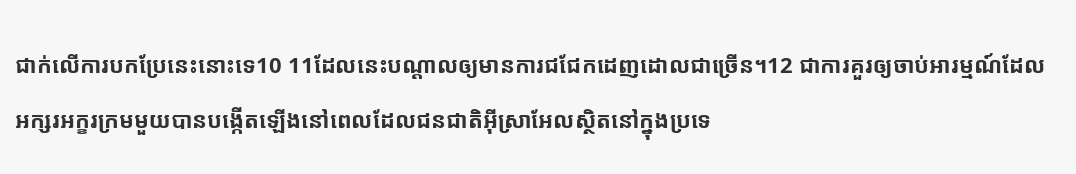ជាក់លើការបកប្រែនេះនោះទេ10 11ដែលនេះបណ្ដាលឲ្យមានការជជែកដេញដោលជាច្រើន។12 ជាការគួរឲ្យចាប់អារម្មណ៍ដែលអក្សរអក្ខរក្រមមួយបានបង្កើតឡើងនៅពេលដែលជនជាតិអ៊ីស្រាអែលស្ថិតនៅក្នុងប្រទេ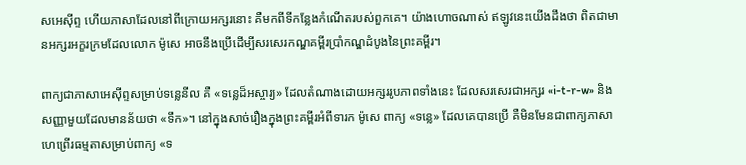សអេស៊ីព្ទ ហើយភាសាដែលនៅពីក្រោយអក្សរនោះ គឺមកពីទីកន្លែងកំណើតរបស់ពួកគេ។ យ៉ាងហោចណាស់ ឥឡូវនេះយើងដឹងថា ពិតជាមានអក្សរអក្ខរក្រមដែលលោក ម៉ូសេ អាចនឹងប្រើដើម្បីសរសេរកណ្ឌគម្ពីរប្រាំកណ្ឌដំបូងនៃព្រះគម្ពីរ។

ពាក្យជាភាសាអេស៊ីព្ទសម្រាប់ទន្លេនីល គឺ «ទន្លេដ៏អស្ចារ្យ» ដែលតំណាងដោយអក្សររូបភាពទាំងនេះ ដែលសរសេរជាអក្សរ «i-t-r-w» និងសញ្ញាមួយដែលមានន័យថា «ទឹក»។ នៅក្នុងសាច់រឿងក្នុងព្រះគម្ពីរអំពីទារក ម៉ូសេ ពាក្យ «ទន្លេ» ដែលគេបានប្រើ គឺមិនមែនជាពាក្យភាសាហេព្រើរធម្មតាសម្រាប់ពាក្យ «ទ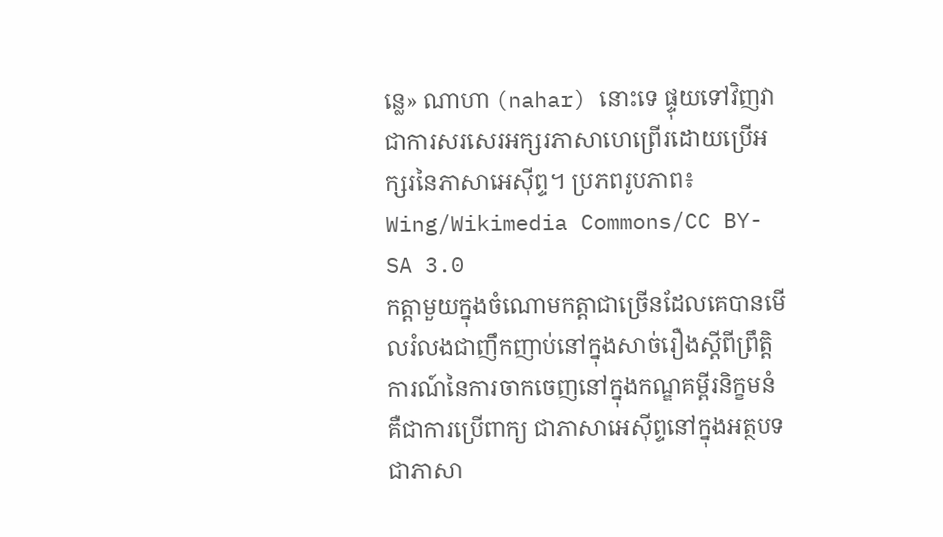ន្លេ» ណាហា (nahar) នោះទេ ផ្ទុយទៅវិញវាជាការសរសេរអក្សរភាសាហេព្រើរដោយប្រើអក្សរនៃភាសាអេស៊ីព្ទ។ ប្រភពរូបភាព៖ Wing/Wikimedia Commons/CC BY-SA 3.0
កត្តាមួយក្នុងចំណោមកត្តាជាច្រើនដែលគេបានមើលរំលងជាញឹកញាប់នៅក្នុងសាច់រឿងស្ដីពីព្រឹត្តិការណ៍នៃការចាកចេញនៅក្នុងកណ្ឌគម្ពីរនិក្ខមនំ គឺជាការប្រើពាក្យ ជាភាសាអេស៊ីព្ទនៅក្នុងអត្ថបទ ជាភាសា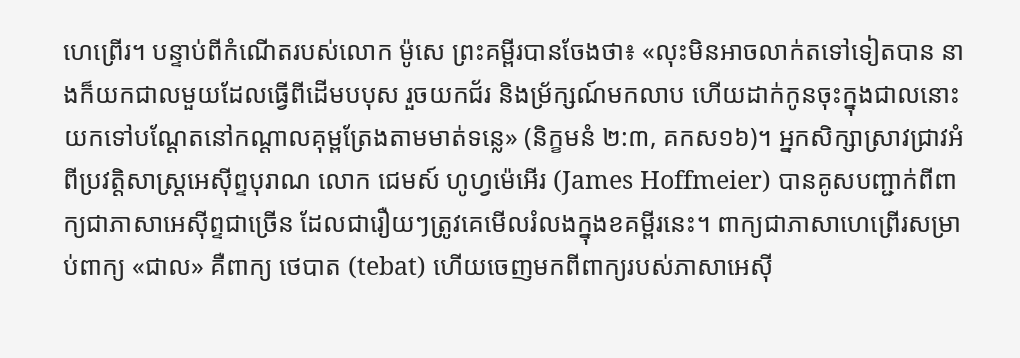ហេព្រើរ។ បន្ទាប់ពីកំណើតរបស់លោក ម៉ូសេ ព្រះគម្ពីរបានចែងថា៖ «លុះមិនអាចលាក់តទៅទៀតបាន នាងក៏យកជាលមួយដែលធ្វើពីដើមបបុស រួចយកជ័រ និងម្រ័ក្សណ៍មកលាប ហើយដាក់កូនចុះក្នុងជាលនោះ យកទៅបណ្ដែតនៅកណ្ដាលគុម្ពត្រែងតាមមាត់ទន្លេ» (និក្ខមនំ ២:៣, គកស១៦)។ អ្នកសិក្សាស្រាវជ្រាវអំពីប្រវត្តិសាស្ត្រអេស៊ីព្ទបុរាណ លោក ជេមស៍ ហូហ្វម៉េអើរ (James Hoffmeier) បានគូសបញ្ជាក់ពីពាក្យជាភាសាអេស៊ីព្ទជាច្រើន ដែលជារឿយៗត្រូវគេមើលរំលងក្នុងខគម្ពីរនេះ។ ពាក្យជាភាសាហេព្រើរសម្រាប់ពាក្យ «ជាល» គឺពាក្យ ថេបាត (tebat) ហើយចេញមកពីពាក្យរបស់ភាសាអេស៊ី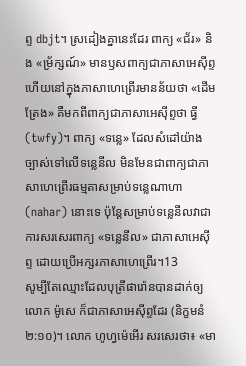ព្ទ dbjt។ ស្រដៀងគ្នានេះដែរ ពាក្យ «ជ័រ» និង «ម្រ័ក្សណ៍» មានឫសពាក្យជាភាសាអេស៊ីព្ទ ហើយនៅក្នុងភាសាហេព្រើរមានន័យថា «ដើមត្រែង» គឺមកពីពាក្យជាភាសាអេស៊ីព្ទថា ធ្វី (twfy)។ ពាក្យ «ទន្លេ» ដែលសំដៅយ៉ាងច្បាស់ទៅលើទន្លេនីល មិនមែនជាពាក្យជាភាសាហេព្រើរធម្មតាសម្រាប់ទន្លេណាហា(nahar) នោះទេ ប៉ុន្តែសម្រាប់ទន្លេនីលវាជាការសរសេរពាក្យ «ទន្លេនីល» ជាភាសាអេស៊ីព្ទ ដោយប្រើអក្សរភាសាហេព្រើរ។13
សូម្បីតែឈ្មោះដែលបុត្រីផារ៉ោនបានដាក់ឲ្យលោក ម៉ូសេ ក៏ជាភាសាអេស៊ីព្ទដែរ (និក្ខមនំ ២:១០)។ លោក ហូហ្វម៉េអើរ សរសេរថា៖ «មា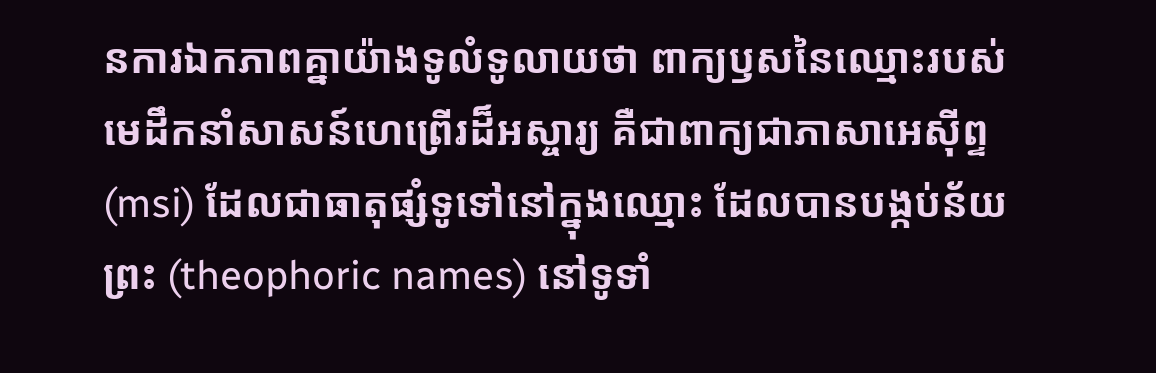នការឯកភាពគ្នាយ៉ាងទូលំទូលាយថា ពាក្យឫសនៃឈ្មោះរបស់មេដឹកនាំសាសន៍ហេព្រើរដ៏អស្ចារ្យ គឺជាពាក្យជាភាសាអេស៊ីព្ទ (msi) ដែលជាធាតុផ្សំទូទៅនៅក្នុងឈ្មោះ ដែលបានបង្កប់ន័យព្រះ (theophoric names) នៅទូទាំ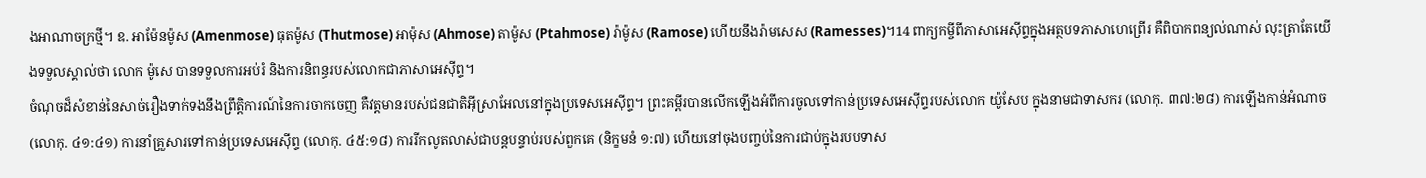ងអាណាចក្រថ្មី។ ឧ. អាម៉ែនម៉ូស (Amenmose) ធុតម៉ូស (Thutmose) អាម៉ុស (Ahmose) តាម៉ូស (Ptahmose) រ៉ាម៉ូស (Ramose) ហើយនឹងរ៉ាមសេស (Ramesses)។14 ពាក្យកម្ចីពីភាសាអេស៊ីព្ទក្នុងអត្ថបទភាសាហេព្រើរ គឺពិបាកពន្យល់ណាស់ លុះត្រាតែយើងទទួលស្គាល់ថា លោក ម៉ូសេ បានទទួលការអប់រំ និងការនិពន្ធរបស់លោកជាភាសាអេស៊ីព្ទ។
ចំណុចដ៏សំខាន់នៃសាច់រឿងទាក់ទងនឹងព្រឹត្តិការណ៍នៃការចាកចេញ គឺវត្តមានរបស់ជនជាតិអ៊ីស្រាអែលនៅក្នុងប្រទេសអេស៊ីព្ទ។ ព្រះគម្ពីរបានលើកឡើងអំពីការចូលទៅកាន់ប្រទេសអេស៊ីព្ទរបស់លោក យ៉ូសែប ក្នុងនាមជាទាសករ (លោកុ. ៣៧:២៨) ការឡើងកាន់អំណាច (លោកុ. ៤១:៤១) ការនាំគ្រួសារទៅកាន់ប្រទេសអេស៊ីព្ទ (លោកុ. ៤៥:១៨) ការរីកលូតលាស់ជាបន្តបន្ទាប់របស់ពួកគេ (និក្ខមនំ ១:៧) ហើយនៅចុងបញ្ចប់នៃការជាប់ក្នុងរបបទាស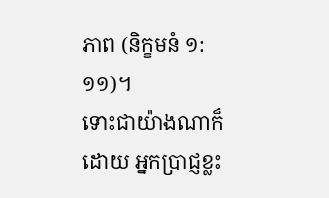ភាព (និក្ខមនំ ១:១១)។
ទោះជាយ៉ាងណាក៏ដោយ អ្នកប្រាជ្ញខ្លះ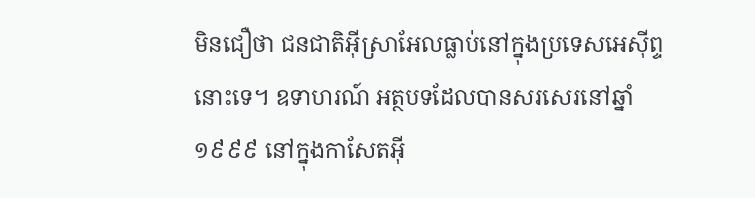មិនជឿថា ជនជាតិអ៊ីស្រាអែលធ្លាប់នៅក្នុងប្រទេសអេស៊ីព្ទនោះទេ។ ឧទាហរណ៍ អត្ថបទដែលបានសរសេរនៅឆ្នាំ១៩៩៩ នៅក្នុងកាសែតអ៊ី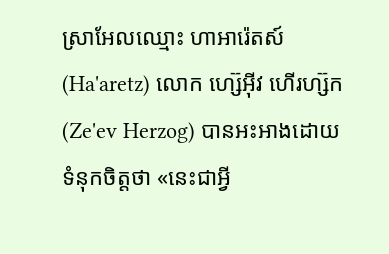ស្រាអែលឈ្មោះ ហាអារ៉េតស៍ (Ha'aretz) លោក ហ្ស៊េអ៊ីវ ហើរហ្ស៊ក (Ze'ev Herzog) បានអះអាងដោយទំនុកចិត្តថា «នេះជាអ្វី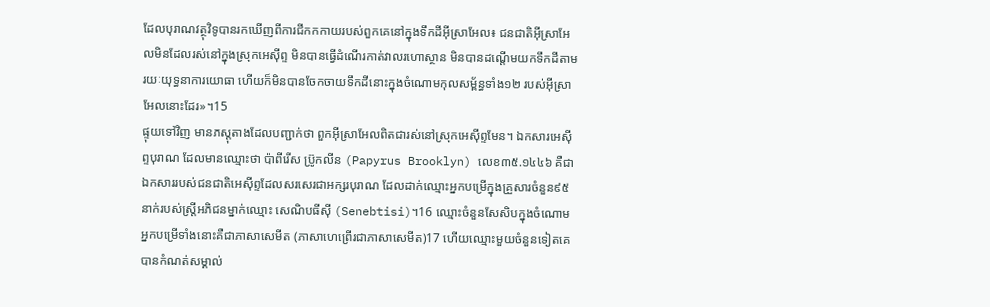ដែលបុរាណវត្ថុវិទូបានរកឃើញពីការជីកកកាយរបស់ពួកគេនៅក្នុងទឹកដីអ៊ីស្រាអែល៖ ជនជាតិអ៊ីស្រាអែលមិនដែលរស់នៅក្នុងស្រុកអេស៊ីព្ទ មិនបានធ្វើដំណើរកាត់វាលរហោស្ថាន មិនបានដណ្តើមយកទឹកដីតាមរយៈយុទ្ធនាការយោធា ហើយក៏មិនបានចែកចាយទឹកដីនោះក្នុងចំណោមកុលសម្ព័ន្ធទាំង១២ របស់អ៊ីស្រាអែលនោះដែរ»។15
ផ្ទុយទៅវិញ មានភស្តុតាងដែលបញ្ជាក់ថា ពួកអ៊ីស្រាអែលពិតជារស់នៅស្រុកអេស៊ីព្ទមែន។ ឯកសារអេស៊ីព្ទបុរាណ ដែលមានឈ្មោះថា ប៉ាពីរើស ប៊្រូកលីន (Papyrus Brooklyn) លេខ៣៥.១៤៤៦ គឺជាឯកសាររបស់ជនជាតិអេស៊ីព្ទដែលសរសេរជាអក្សរបុរាណ ដែលដាក់ឈ្មោះអ្នកបម្រើក្នុងគ្រួសារចំនួន៩៥ នាក់របស់ស្ត្រីអភិជនម្នាក់ឈ្មោះ សេណិបធីស៊ី (Senebtisi)។16 ឈ្មោះចំនួនសែសិបក្នុងចំណោមអ្នកបម្រើទាំងនោះគឺជាភាសាសេមីត (ភាសាហេព្រើរជាភាសាសេមីត)17 ហើយឈ្មោះមួយចំនួនទៀតគេបានកំណត់សម្គាល់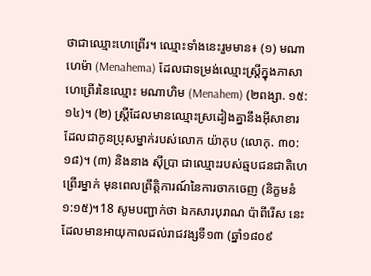ថាជាឈ្មោះហេព្រើរ។ ឈ្មោះទាំងនេះរួមមាន៖ (១) មណាហេម៉ា (Menahema) ដែលជាទម្រង់ឈ្មោះស្ត្រីក្នុងភាសាហេព្រើរនៃឈ្មោះ មណាហិម (Menahem) (២ពង្សា. ១៥:១៤)។ (២) ស្ត្រីដែលមានឈ្មោះស្រដៀងគ្នានឹងអ៊ីសាខារ ដែលជាកូនប្រុសម្នាក់របស់លោក យ៉ាកុប (លោកុ. ៣០:១៨)។ (៣) និងនាង ស៊ីប្រា ជាឈ្មោះរបស់ឆ្មបជនជាតិហេព្រើរម្នាក់ មុនពេលព្រឹត្តិការណ៍នៃការចាកចេញ (និក្ខមនំ ១:១៥)។18 សូមបញ្ជាក់ថា ឯកសារបុរាណ ប៉ាពីរើស នេះដែលមានអាយុកាលដល់រាជវង្សទី១៣ (ឆ្នាំ១៨០៩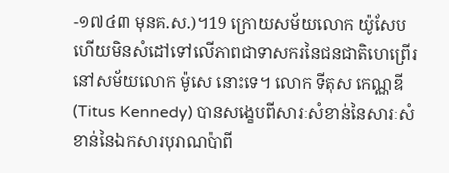-១៧៤៣ មុនគ.ស.)។19 ក្រោយសម័យលោក យ៉ូសែប ហើយមិនសំដៅទៅលើភាពជាទាសករនៃជនជាតិហេព្រើរនៅសម័យលោក ម៉ូសេ នោះទេ។ លោក ទីតុស កេណ្ណឌី (Titus Kennedy) បានសង្ខេបពីសារៈសំខាន់នៃសារៈសំខាន់នៃឯកសារបុរាណប៉ាពី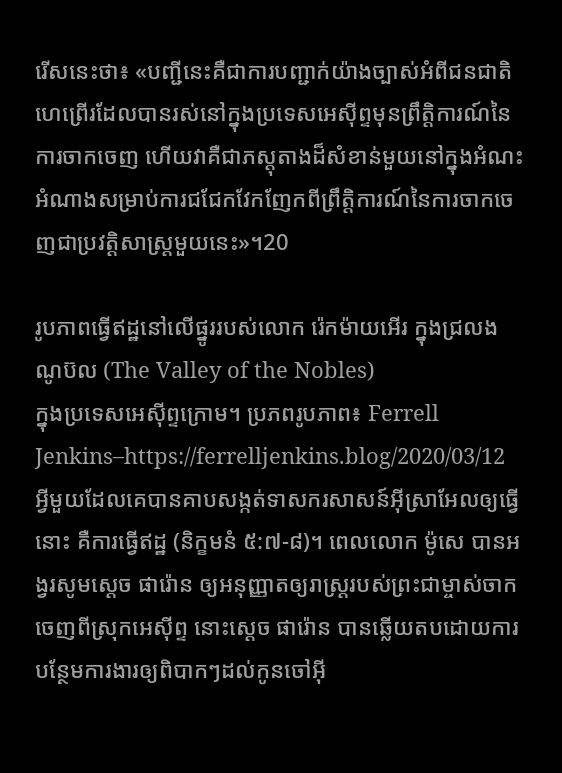រើសនេះថា៖ «បញ្ជីនេះគឺជាការបញ្ជាក់យ៉ាងច្បាស់អំពីជនជាតិហេព្រើរដែលបានរស់នៅក្នុងប្រទេសអេស៊ីព្ទមុនព្រឹត្តិការណ៍នៃការចាកចេញ ហើយវាគឺជាភស្តុតាងដ៏សំខាន់មួយនៅក្នុងអំណះអំណាងសម្រាប់ការជជែកវែកញែកពីព្រឹត្តិការណ៍នៃការចាកចេញជាប្រវត្តិសាស្ត្រមួយនេះ»។20

រូបភាពធ្វើឥដ្ឋនៅលើផ្នូររបស់លោក រ៉េកម៉ាយអើរ ក្នុងជ្រលង ណូប៊ល (The Valley of the Nobles)
ក្នុងប្រទេសអេស៊ីព្ទក្រោម។ ប្រភពរូបភាព៖ Ferrell Jenkins–https://ferrelljenkins.blog/2020/03/12
អ្វីមួយដែលគេបានគាបសង្កត់ទាសករសាសន៍អ៊ីស្រាអែលឲ្យធ្វើនោះ គឺការធ្វើឥដ្ឋ (និក្ខមនំ ៥:៧-៨)។ ពេលលោក ម៉ូសេ បានអង្វរសូមស្ដេច ផារ៉ោន ឲ្យអនុញ្ញាតឲ្យរាស្ដ្ររបស់ព្រះជាម្ចាស់ចាកចេញពីស្រុកអេស៊ីព្ទ នោះស្ដេច ផារ៉ោន បានឆ្លើយតបដោយការបន្ថែមការងារឲ្យពិបាកៗដល់កូនចៅអ៊ី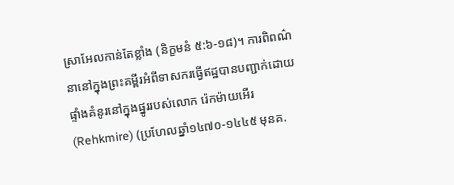ស្រាអែលកាន់តែខ្លាំង (និក្ខមនំ ៥:៦-១៨)។ ការពិពណ៌នានៅក្នុងព្រះគម្ពីរអំពីទាសករធ្វើឥដ្ឋបានបញ្ជាក់ដោយផ្ទាំងគំនូរនៅក្នុងផ្នូររបស់លោក រ៉េកម៉ាយអើរ (Rehkmire) (ប្រហែលឆ្នាំ១៤៧០-១៤៤៥ មុនគ.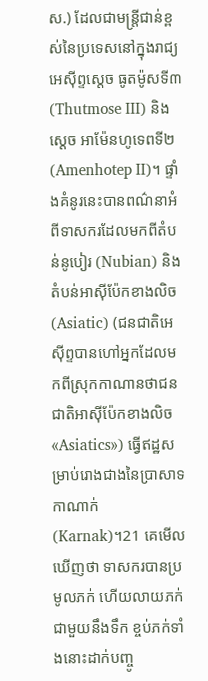ស.) ដែលជាមន្ត្រីជាន់ខ្ពស់នៃប្រទេសនៅក្នុងរាជ្យអេស៊ីព្ទស្ដេច ធូតម៉ូសទី៣ (Thutmose III) និងស្ដេច អាម៉ែនហូទេពទី២ (Amenhotep II)។ ផ្ទាំងគំនូរនេះបានពណ៌នាអំពីទាសករដែលមកពីតំបន់នូបៀរ (Nubian) និងតំបន់អាស៊ីប៉ែកខាងលិច (Asiatic) (ជនជាតិអេស៊ីព្ទបានហៅអ្នកដែលមកពីស្រុកកាណានថាជនជាតិអាស៊ីប៉ែកខាងលិច «Asiatics») ធ្វើឥដ្ឋសម្រាប់រោងជាងនៃប្រាសាទ កាណាក់ (Karnak)។21 គេមើលឃើញថា ទាសករបានប្រមូលភក់ ហើយលាយភក់ជាមួយនឹងទឹក ខ្ចប់ភក់ទាំងនោះដាក់បញ្ចូ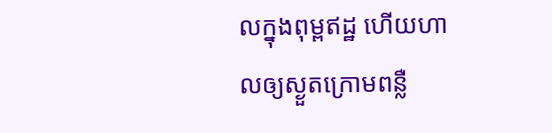លក្នុងពុម្ពឥដ្ឋ ហើយហាលឲ្យស្ងួតក្រោមពន្លឺ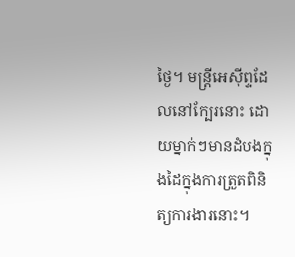ថ្ងៃ។ មន្ត្រីអេស៊ីព្ទដែលនៅក្បែរនោះ ដោយម្នាក់ៗមានដំបងក្នុងដៃក្នុងការត្រួតពិនិត្យការងារនោះ។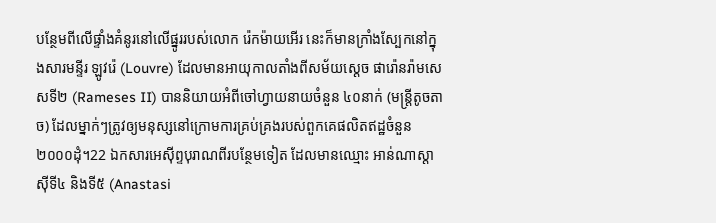បន្ថែមពីលើផ្ទាំងគំនូរនៅលើផ្នូររបស់លោក រ៉េកម៉ាយអើរ នេះក៏មានក្រាំងស្បែកនៅក្នុងសារមន្ទីរ ឡូវរ៉េ (Louvre) ដែលមានអាយុកាលតាំងពីសម័យស្ដេច ផារ៉ោនរ៉ាមសេសទី២ (Rameses II) បាននិយាយអំពីចៅហ្វាយនាយចំនួន ៤០នាក់ (មន្ត្រីតូចតាច) ដែលម្នាក់ៗត្រូវឲ្យមនុស្សនៅក្រោមការគ្រប់គ្រងរបស់ពួកគេផលិតឥដ្ឋចំនួន ២០០០ដុំ។22 ឯកសារអេស៊ីព្ទបុរាណពីរបន្ថែមទៀត ដែលមានឈ្មោះ អាន់ណាស្តាស៊ីទី៤ និងទី៥ (Anastasi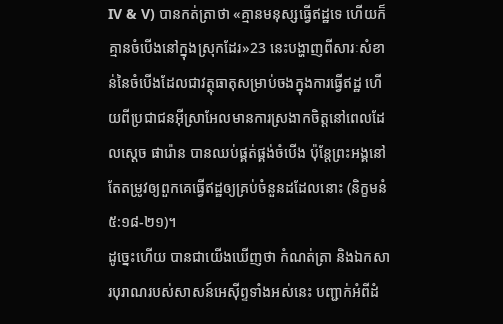IV & V) បានកត់ត្រាថា «គ្មានមនុស្សធ្វើឥដ្ឋទេ ហើយក៏គ្មានចំបើងនៅក្នុងស្រុកដែរ»23 នេះបង្ហាញពីសារៈសំខាន់នៃចំបើងដែលជាវត្ថុធាតុសម្រាប់ចងក្នុងការធ្វើឥដ្ឋ ហើយពីប្រជាជនអ៊ីស្រាអែលមានការស្រងាកចិត្តនៅពេលដែលស្ដេច ផារ៉ោន បានឈប់ផ្គត់ផ្គង់ចំបើង ប៉ុន្តែព្រះអង្គនៅតែតម្រូវឲ្យពួកគេធ្វើឥដ្ឋឲ្យគ្រប់ចំនួនដដែលនោះ (និក្ខមនំ ៥:១៨-២១)។
ដូច្នេះហើយ បានជាយើងឃើញថា កំណត់ត្រា និងឯកសារបុរាណរបស់សាសន៍អេស៊ីព្ទទាំងអស់នេះ បញ្ជាក់អំពីដំ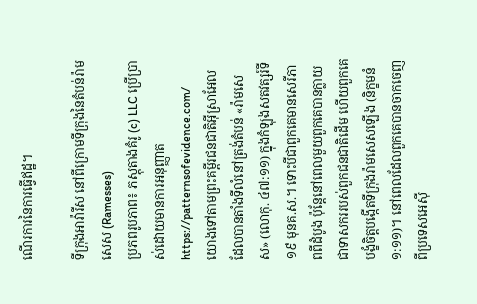ណើរការនៃការធ្វើឥដ្ឋ។

ទីក្រុងអាវ៉ារីស នៅពីក្រោមទីក្រុងនៃតំបន់រ៉ាមសេស (Ramesses)
ប្រភពរូបភាព៖ ភស្តុតាងគំរូ (c) LLC ប្រើប្រាស់ដោយមានការអនុញ្ញាត https://patternsofevidence.com/
យោងទៅតាមព្រះគម្ពីរជនជាតិអ៊ីស្រាអែល ដែលបានតាំងទីលំនៅត្រង់តំបន់ «រ៉ាមសេស» (លោកុ. ៤៧:១១) ក្នុងកំឡុងសតវត្សរ៍ទី១៩ មុនគ.ស.។ ទោះបីជាពួកគេមានសេរីភាពពីដំបូង ប៉ុន្តែនៅពេលមួយពួកគេបានក្លាយជាទាសកររបស់ពួកជនជាតិដើម ហើយពួកគេបង្ខំចិត្តបង្កើតទីក្រុងរ៉ាមសេសឡើង (និក្ខមនំ ១:១១)។ នៅពេលដែលពួកគេបានចាកចេញពីប្រទេសអេស៊ី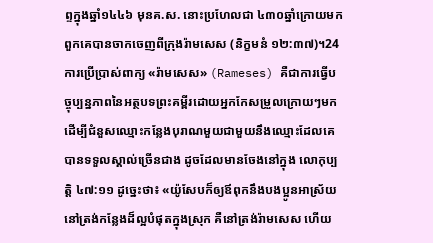ព្ទក្នុងឆ្នាំ១៤៤៦ មុនគ.ស. នោះប្រហែលជា ៤៣០ឆ្នាំក្រោយមក ពួកគេបានចាកចេញពីក្រុងរ៉ាមសេស (និក្ខមនំ ១២:៣៧)។24 ការប្រើប្រាស់ពាក្យ «រ៉ាមសេស» (Rameses) គឺជាការធ្វើបច្ចុប្បន្នភាពនៃអត្ថបទព្រះគម្ពីរដោយអ្នកកែសម្រួលក្រោយៗមក ដើម្បីជំនួសឈ្មោះកន្លែងបុរាណមួយជាមួយនឹងឈ្មោះដែលគេបានទទួលស្គាល់ច្រើនជាង ដូចដែលមានចែងនៅក្នុង លោកុប្បត្ដិ ៤៧:១១ ដូច្នេះថា៖ «យ៉ូសែបក៏ឲ្យឪពុកនឹងបងប្អូនអាស្រ័យនៅត្រង់កន្លែងដ៏ល្អបំផុតក្នុងស្រុក គឺនៅត្រង់រ៉ាមសេស ហើយ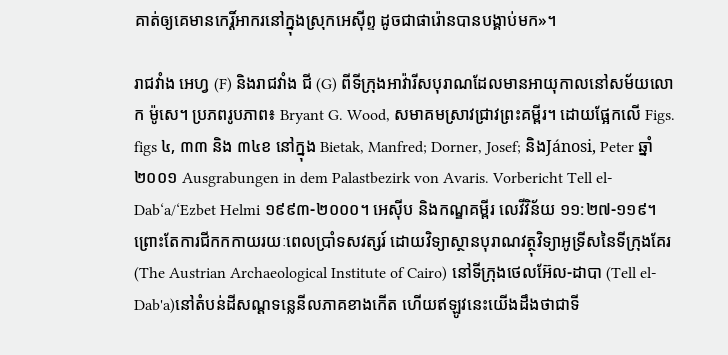គាត់ឲ្យគេមានកេរ្តិ៍អាករនៅក្នុងស្រុកអេស៊ីព្ទ ដូចជាផារ៉ោនបានបង្គាប់មក»។

រាជវាំង អេហ្វ (F) និងរាជវាំង ជី (G) ពីទីក្រុងអាវ៉ារីសបុរាណដែលមានអាយុកាលនៅសម័យលោក ម៉ូសេ។ ប្រភពរូបភាព៖ Bryant G. Wood, សមាគមស្រាវជ្រាវព្រះគម្ពីរ។ ដោយផ្អែកលើ Figs. figs ៤, ៣៣ និង ៣៤ខ នៅក្នុង Bietak, Manfred; Dorner, Josef; និងJánosi, Peter ឆ្នាំ២០០១ Ausgrabungen in dem Palastbezirk von Avaris. Vorbericht Tell el-Dab‘a/‘Ezbet Helmi ១៩៩៣-២០០០។ អេស៊ីប និងកណ្ឌគម្ពីរ លេវីវិន័យ ១១:២៧-១១៩។
ព្រោះតែការជីកកកាយរយៈពេលប្រាំទសវត្សរ៍ ដោយវិទ្យាស្ថានបុរាណវត្ថុវិទ្យាអូទ្រីសនៃទីក្រុងគែរ (The Austrian Archaeological Institute of Cairo) នៅទីក្រុងថេលអ៊ែល-ដាបា (Tell el-Dab'a)នៅតំបន់ដីសណ្ដទន្លេនីលភាគខាងកើត ហើយឥឡូវនេះយើងដឹងថាជាទី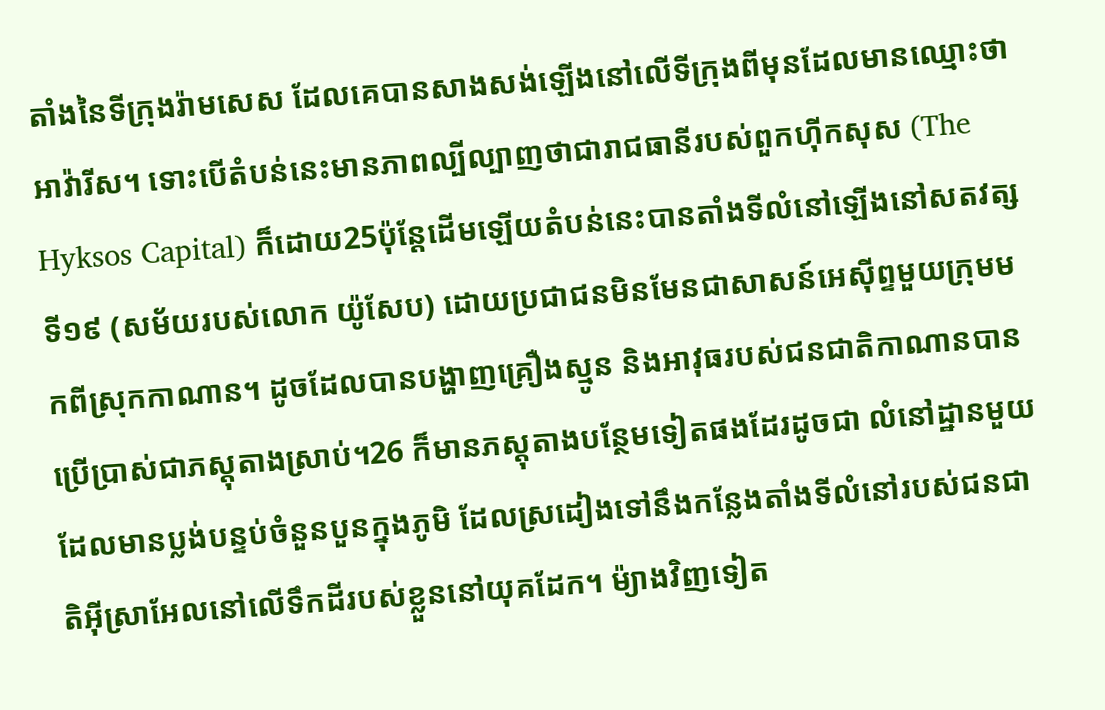តាំងនៃទីក្រុងរ៉ាមសេស ដែលគេបានសាងសង់ឡើងនៅលើទីក្រុងពីមុនដែលមានឈ្មោះថា អាវ៉ារីស។ ទោះបើតំបន់នេះមានភាពល្បីល្បាញថាជារាជធានីរបស់ពួកហ៊ីកសុស (The Hyksos Capital) ក៏ដោយ25ប៉ុន្តែដើមឡើយតំបន់នេះបានតាំងទីលំនៅឡើងនៅសតវត្សទី១៩ (សម័យរបស់លោក យ៉ូសែប) ដោយប្រជាជនមិនមែនជាសាសន៍អេស៊ីព្ទមួយក្រុមមកពីស្រុកកាណាន។ ដូចដែលបានបង្ហាញគ្រឿងស្មូន និងអាវុធរបស់ជនជាតិកាណានបានប្រើប្រាស់ជាភស្តុតាងស្រាប់។26 ក៏មានភស្តុតាងបន្ថែមទៀតផងដែរដូចជា លំនៅដ្ឋានមួយដែលមានប្លង់បន្ទប់ចំនួនបួនក្នុងភូមិ ដែលស្រដៀងទៅនឹងកន្លែងតាំងទីលំនៅរបស់ជនជាតិអ៊ីស្រាអែលនៅលើទឹកដីរបស់ខ្លួននៅយុគដែក។ ម៉្យាងវិញទៀត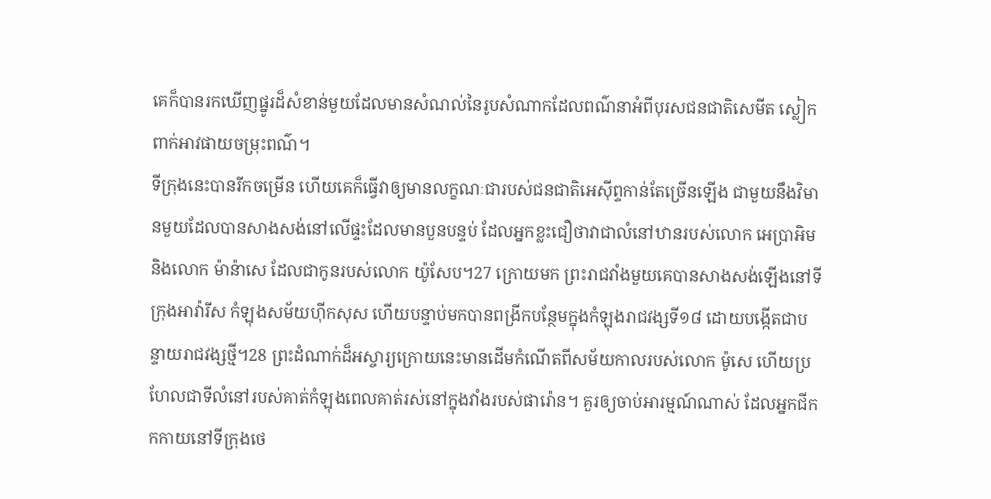គេក៏បានរកឃើញផ្នូរដ៏សំខាន់មួយដែលមានសំណល់នៃរូបសំណាកដែលពណ៌នាអំពីបុរសជនជាតិសេមីត ស្លៀកពាក់អាវផាយចម្រុះពណ៌។
ទីក្រុងនេះបានរីកចម្រើន ហើយគេក៏ធ្វើវាឲ្យមានលក្ខណៈជារបស់ជនជាតិអេស៊ីព្ទកាន់តែច្រើនឡើង ជាមួយនឹងវិមានមួយដែលបានសាងសង់នៅលើផ្ទះដែលមានបួនបន្ទប់ ដែលអ្នកខ្លះជឿថាវាជាលំនៅឋានរបស់លោក អេប្រាអិម និងលោក ម៉ាន៉ាសេ ដែលជាកូនរបស់លោក យ៉ូសែប។27 ក្រោយមក ព្រះរាជវាំងមួយគេបានសាងសង់ឡើងនៅទីក្រុងអាវ៉ារីស កំឡុងសម័យហ៊ីកសុស ហើយបន្ទាប់មកបានពង្រីកបន្ថែមក្នុងកំឡុងរាជវង្សទី១៨ ដោយបង្កើតជាបន្ទាយរាជវង្សថ្មី។28 ព្រះដំណាក់ដ៏អស្ចារ្យក្រោយនេះមានដើមកំណើតពីសម័យកាលរបស់លោក ម៉ូសេ ហើយប្រហែលជាទីលំនៅរបស់គាត់កំឡុងពេលគាត់រស់នៅក្នុងវាំងរបស់ផារ៉ោន។ គួរឲ្យចាប់អារម្មណ៍ណាស់ ដែលអ្នកជីកកកាយនៅទីក្រុងថេ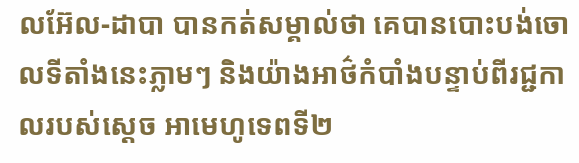លអ៊ែល-ដាបា បានកត់សម្គាល់ថា គេបានបោះបង់ចោលទីតាំងនេះភ្លាមៗ និងយ៉ាងអាថ៌កំបាំងបន្ទាប់ពីរជ្ជកាលរបស់ស្ដេច អាមេហូទេពទី២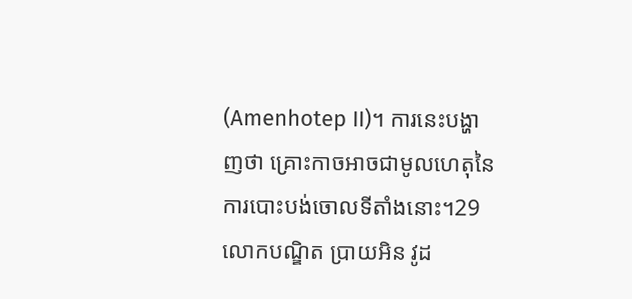(Amenhotep II)។ ការនេះបង្ហាញថា គ្រោះកាចអាចជាមូលហេតុនៃការបោះបង់ចោលទីតាំងនោះ។29 លោកបណ្ឌិត ប្រាយអិន វូដ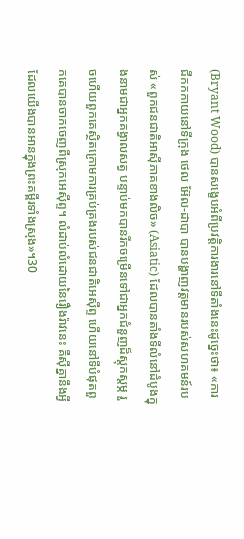(Bryant Wood) បានសង្ខេបអំពីប្រវត្តិការងារនៅទីតាំងនេះដូច្នេះថា៖ «ការជីកកកាយនៅទីក្រុង ថេល អ៊ែល-ដាបា បានបង្ហាញវត្តមានរបស់សហគមន៍របស់ «ពួកជនជាតិអាស៊ីភាគខាងលិច» (Asiatic) ដែលបានតាំងទីលំនៅដំបូងក្នុងនាមជាអ្នកគង្វាលសត្វ បន្ទាប់មកបានរីកចម្រើនទៅជាអ្នកជំនួញដ៏ស្ដុកស្ដម្ភ រួចហើយពួកគេស្ថិតក្រោមការគ្រប់គ្រងរបស់ជនជាតិអេស៊ីព្ទ ហើយនៅទីបំផុតពួកគេបានចាកចេញពីស្រុកអេស៊ីព្ទ។ លំដាប់លំដោយនៃរឿងរ៉ាវនេះ គឺស៊ីគ្នានឹងអ្វីដែលយើងបានអានក្នុងព្រះគម្ពីរទាំងស្រុង»។30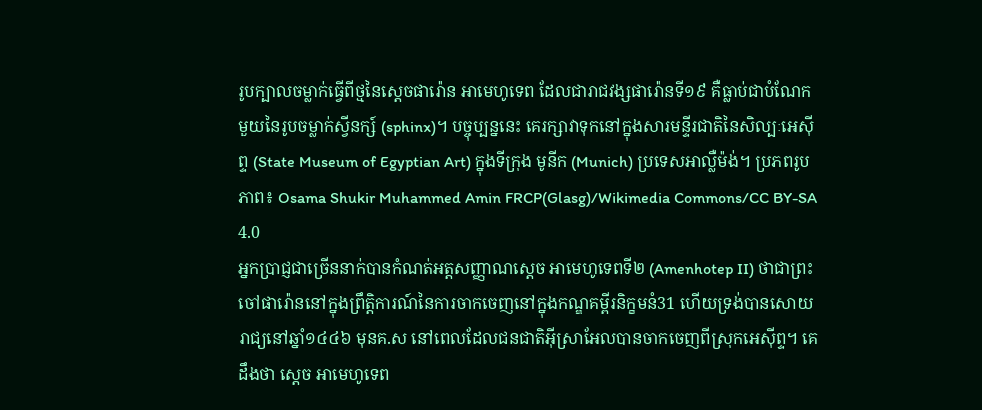រូបក្បាលចម្លាក់ធ្វើពីថ្មនៃស្ដេចផារ៉ោន អាមេហូទេព ដែលជារាជវង្សផារ៉ោនទី១៩ គឺធ្លាប់ជាបំណែកមួយនៃរូបចម្លាក់ស្វីនក្ស៍ (sphinx)។ បច្ចុប្បន្ននេះ គេរក្សាវាទុកនៅក្នុងសារមន្ទីរជាតិនៃសិល្បៈអេស៊ីព្ទ (State Museum of Egyptian Art) ក្នុងទីក្រុង មូនីក (Munich) ប្រទេសអាល្លឺម៉ង់។ ប្រភពរូបភាព៖ Osama Shukir Muhammed Amin FRCP(Glasg)/Wikimedia Commons/CC BY-SA 4.0
អ្នកប្រាជ្ញជាច្រើននាក់បានកំណត់អត្តសញ្ញាណស្ដេច អាមេហូទេពទី២ (Amenhotep II) ថាជាព្រះចៅផារ៉ោននៅក្នុងព្រឹត្តិការណ៍នៃការចាកចេញនៅក្នុងកណ្ឌគម្ពីរនិក្ខមនំ31 ហើយទ្រង់បានសោយរាជ្យនៅឆ្នាំ១៤៤៦ មុនគ.ស នៅពេលដែលជនជាតិអ៊ីស្រាអែលបានចាកចេញពីស្រុកអេស៊ីព្ទ។ គេដឹងថា ស្ដេច អាមេហូទេព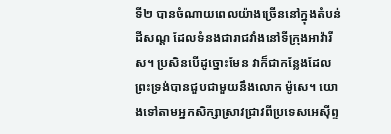ទី២ បានចំណាយពេលយ៉ាងច្រើននៅក្នុងតំបន់ដីសណ្ដ ដែលទំនងជារាជវាំងនៅទីក្រុងអាវ៉ារីស។ ប្រសិនបើដូច្នោះមែន វាក៏ជាកន្លែងដែលព្រះទ្រង់បានជួបជាមួយនឹងលោក ម៉ូសេ។ យោងទៅតាមអ្នកសិក្សាស្រាវជ្រាវពីប្រទេសអេស៊ីព្ទ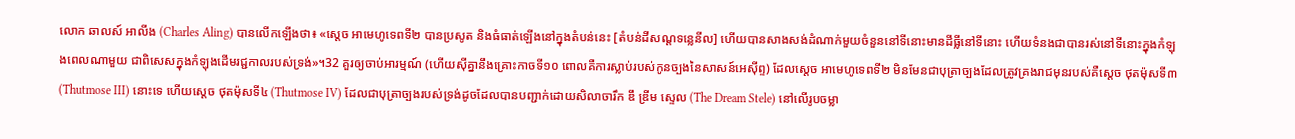លោក ឆាលស៍ អាលីង (Charles Aling) បានលើកឡើងថា៖ «ស្ដេច អាមេហូទេពទី២ បានប្រសូត និងធំធាត់ឡើងនៅក្នុងតំបន់នេះ [តំបន់ដីសណ្ដទន្លេនីល] ហើយបានសាងសង់ដំណាក់មួយចំនួននៅទីនោះមានដីធ្លីនៅទីនោះ ហើយទំនងជាបានរស់នៅទីនោះក្នុងកំឡុងពេលណាមួយ ជាពិសេសក្នុងកំឡុងដើមរជ្ជកាលរបស់ទ្រង់»។32 គួរឲ្យចាប់អារម្មណ៍ (ហើយស៊ីគ្នានឹងគ្រោះកាចទី១០ ពោលគឺការស្លាប់របស់កូនច្បងនៃសាសន៍អេស៊ីព្ទ) ដែលស្ដេច អាមេហូទេពទី២ មិនមែនជាបុត្រាច្បងដែលត្រូវគ្រងរាជមុនរបស់គឺស្ដេច ថុតម៉ុសទី៣ (Thutmose III) នោះទេ ហើយស្ដេច ថុតម៉ុសទី៤ (Thutmose IV) ដែលជាបុត្រាច្បងរបស់ទ្រង់ដូចដែលបានបញ្ជាក់ដោយសិលាចារឹក ឌឹ ឌ្រីម ស្ទេល (The Dream Stele) នៅលើរូបចម្លា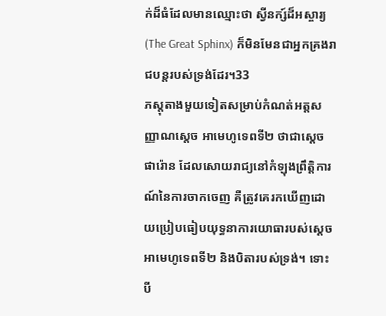ក់ដ៏ធំដែលមានឈ្មោះថា ស្វីនក្ស៍ដ៏អស្ចារ្យ (The Great Sphinx) ក៏មិនមែនជាអ្នកគ្រងរាជបន្តរបស់ទ្រង់ដែរ។33
ភស្តុតាងមួយទៀតសម្រាប់កំណត់អត្តសញ្ញាណស្ដេច អាមេហូទេពទី២ ថាជាស្ដេច ផារ៉ោន ដែលសោយរាជ្យនៅកំឡុងព្រឹត្តិការណ៍នៃការចាកចេញ គឺត្រូវគេរកឃើញដោយប្រៀបធៀបយុទ្ធនាការយោធារបស់ស្ដេច អាមេហូទេពទី២ និងបិតារបស់ទ្រង់។ ទោះបី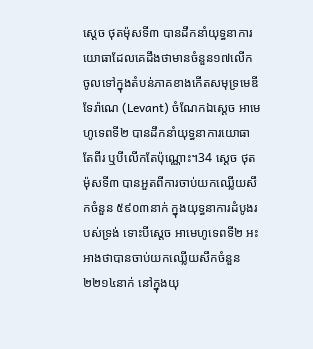ស្ដេច ថុតម៉ុសទី៣ បានដឹកនាំយុទ្ធនាការយោធាដែលគេដឹងថាមានចំនួន១៧លើក ចូលទៅក្នុងតំបន់ភាគខាងកើតសមុទ្រមេឌីទែរ៉ាណេ (Levant) ចំណែកឯស្ដេច អាមេហូទេពទី២ បានដឹកនាំយុទ្ធនាការយោធាតែពីរ ឬបីលើកតែប៉ុណ្ណោះ។34 ស្ដេច ថុតម៉ុសទី៣ បានអួតពីការចាប់យកឈ្លើយសឹកចំនួន ៥៩០៣នាក់ ក្នុងយុទ្ធនាការដំបូងរបស់ទ្រង់ ទោះបីស្ដេច អាមេហូទេពទី២ អះអាងថាបានចាប់យកឈ្លើយសឹកចំនួន ២២១៤នាក់ នៅក្នុងយុ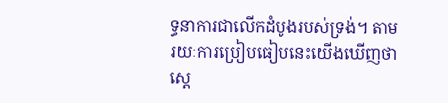ទ្ធនាការជាលើកដំបូងរបស់ទ្រង់។ តាមរយៈការប្រៀបធៀបនេះយើងឃើញថា ស្ដេ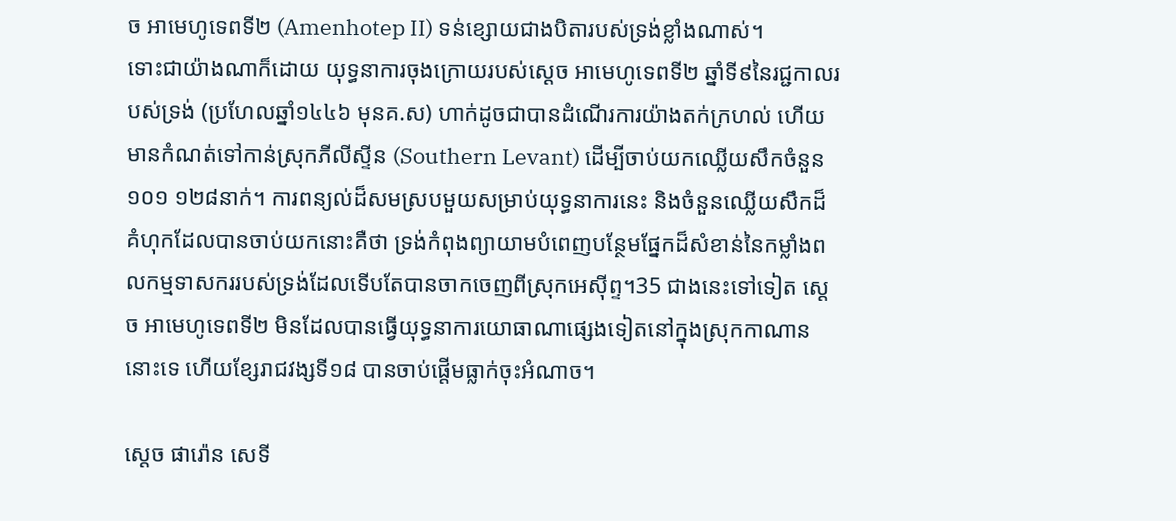ច អាមេហូទេពទី២ (Amenhotep II) ទន់ខ្សោយជាងបិតារបស់ទ្រង់ខ្លាំងណាស់។
ទោះជាយ៉ាងណាក៏ដោយ យុទ្ធនាការចុងក្រោយរបស់ស្ដេច អាមេហូទេពទី២ ឆ្នាំទី៩នៃរជ្ជកាលរបស់ទ្រង់ (ប្រហែលឆ្នាំ១៤៤៦ មុនគ.ស) ហាក់ដូចជាបានដំណើរការយ៉ាងតក់ក្រហល់ ហើយមានកំណត់ទៅកាន់ស្រុកភីលីស្ទីន (Southern Levant) ដើម្បីចាប់យកឈ្លើយសឹកចំនួន ១០១ ១២៨នាក់។ ការពន្យល់ដ៏សមស្របមួយសម្រាប់យុទ្ធនាការនេះ និងចំនួនឈ្លើយសឹកដ៏គំហុកដែលបានចាប់យកនោះគឺថា ទ្រង់កំពុងព្យាយាមបំពេញបន្ថែមផ្នែកដ៏សំខាន់នៃកម្លាំងពលកម្មទាសកររបស់ទ្រង់ដែលទើបតែបានចាកចេញពីស្រុកអេស៊ីព្ទ។35 ជាងនេះទៅទៀត ស្ដេច អាមេហូទេពទី២ មិនដែលបានធ្វើយុទ្ធនាការយោធាណាផ្សេងទៀតនៅក្នុងស្រុកកាណាននោះទេ ហើយខ្សែរាជវង្សទី១៨ បានចាប់ផ្តើមធ្លាក់ចុះអំណាច។

ស្ដេច ផារ៉ោន សេទី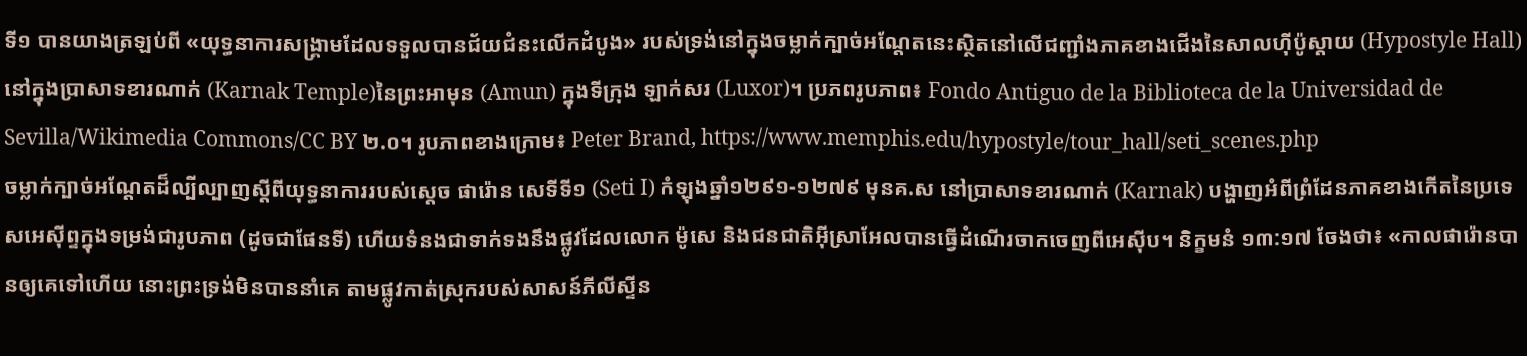ទី១ បានយាងត្រឡប់ពី «យុទ្ធនាការសង្គ្រាមដែលទទួលបានជ័យជំនះលើកដំបូង» របស់ទ្រង់នៅក្នុងចម្លាក់ក្បាច់អណ្ដែតនេះស្ថិតនៅលើជញ្ជាំងភាគខាងជើងនៃសាលហ៊ីប៉ូស្តាយ (Hypostyle Hall) នៅក្នុងប្រាសាទខារណាក់ (Karnak Temple)នៃព្រះអាមុន (Amun) ក្នុងទីក្រុង ឡាក់សរ (Luxor)។ ប្រភពរូបភាព៖ Fondo Antiguo de la Biblioteca de la Universidad de Sevilla/Wikimedia Commons/CC BY ២.០។ រូបភាពខាងក្រោម៖ Peter Brand, https://www.memphis.edu/hypostyle/tour_hall/seti_scenes.php
ចម្លាក់ក្បាច់អណ្ដែតដ៏ល្បីល្បាញស្ដីពីយុទ្ធនាការរបស់ស្ដេច ផារ៉ោន សេទីទី១ (Seti I) កំឡុងឆ្នាំ១២៩១-១២៧៩ មុនគ.ស នៅប្រាសាទខារណាក់ (Karnak) បង្ហាញអំពីព្រំដែនភាគខាងកើតនៃប្រទេសអេស៊ីព្ទក្នុងទម្រង់ជារូបភាព (ដូចជាផែនទី) ហើយទំនងជាទាក់ទងនឹងផ្លូវដែលលោក ម៉ូសេ និងជនជាតិអ៊ីស្រាអែលបានធ្វើដំណើរចាកចេញពីអេស៊ីប។ និក្ខមនំ ១៣:១៧ ចែងថា៖ «កាលផារ៉ោនបានឲ្យគេទៅហើយ នោះព្រះទ្រង់មិនបាននាំគេ តាមផ្លូវកាត់ស្រុករបស់សាសន៍ភីលីស្ទីន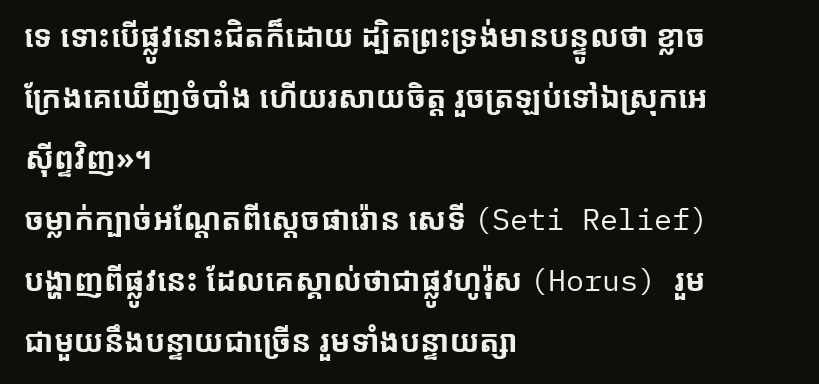ទេ ទោះបើផ្លូវនោះជិតក៏ដោយ ដ្បិតព្រះទ្រង់មានបន្ទូលថា ខ្លាចក្រែងគេឃើញចំបាំង ហើយរសាយចិត្ត រួចត្រឡប់ទៅឯស្រុកអេស៊ីព្ទវិញ»។
ចម្លាក់ក្បាច់អណ្ដែតពីស្ដេចផារ៉ោន សេទី (Seti Relief) បង្ហាញពីផ្លូវនេះ ដែលគេស្គាល់ថាជាផ្លូវហូរ៉ុស (Horus) រួមជាមួយនឹងបន្ទាយជាច្រើន រួមទាំងបន្ទាយត្សា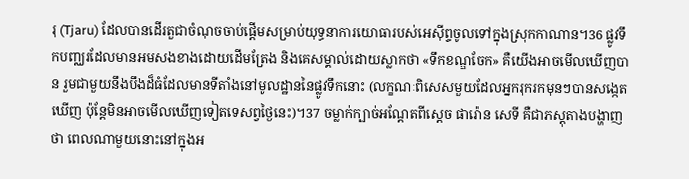រុ (Tjaru) ដែលបានដើរតួជាចំណុចចាប់ផ្តើមសម្រាប់យុទ្ធនាការយោធារបស់អេស៊ីព្ទចូលទៅក្នុងស្រុកកាណាន។36 ផ្លូវទឹកបញ្ឈរដែលមានអមសងខាងដោយដើមត្រែង និងគេសម្គាល់ដោយស្លាកថា «ទឹកខណ្ឌចែក» គឺយើងអាចមើលឃើញបាន រួមជាមួយនឹងបឹងដ៏ធំដែលមានទីតាំងនៅមូលដ្ឋាននៃផ្លូវទឹកនោះ (លក្ខណៈពិសេសមួយដែលអ្នករុករកមុនៗបានសង្កេតឃើញ ប៉ុន្តែមិនអាចមើលឃើញទៀតទេសព្វថ្ងៃនេះ)។37 ចម្លាក់ក្បាច់អណ្ដែតពីស្ដេច ផារ៉ោន សេទី គឺជាភស្តុតាងបង្ហាញថា ពេលណាមួយនោះនៅក្នុងអ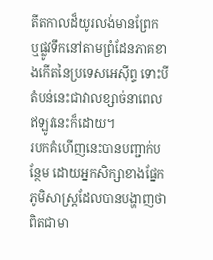តីតកាលដ៏យូរលង់មានព្រែក ឬផ្លូវទឹកនៅតាមព្រំដែនភាគខាងកើតនៃប្រទេសអេស៊ីព្ទ ទោះបីតំបន់នេះជាវាលខ្សាច់នាពេលឥឡូវនេះក៏ដោយ។
របកគំហើញនេះបានបញ្ជាក់បន្ថែម ដោយអ្នកសិក្សាខាងផ្នែកភូមិសាស្ត្រដែលបានបង្ហាញថា ពិតជាមា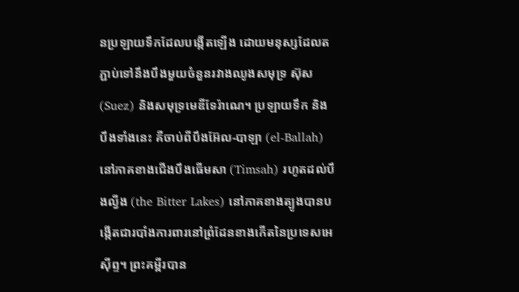នប្រឡាយទឹកដែលបង្កើតឡើង ដោយមនុស្សដែលតភ្ជាប់ទៅនឹងបឹងមួយចំនួនរវាងឈូងសមុទ្រ ស៊ុស (Suez) និងសមុទ្រមេឌីទែរ៉ាណេ។ ប្រឡាយទឹក និងបឹងទាំងនេះ គឺចាប់ពីបឹងអ៊ែល-បាឡា (el-Ballah) នៅភាគខាងជើងបឹងធើមសា (Timsah) រហូតដល់បឹងល្វីង (the Bitter Lakes) នៅភាគខាងត្បូងបានបង្កើតជារបាំងការពារនៅព្រំដែនខាងកើតនៃប្រទេសអេស៊ីព្ទ។ ព្រះគម្ពីរបាន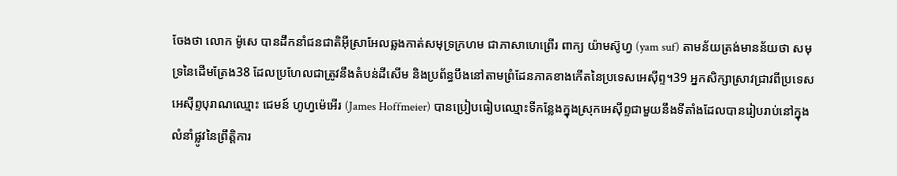ចែងថា លោក ម៉ូសេ បានដឹកនាំជនជាតិអ៊ីស្រាអែលឆ្លងកាត់សមុទ្រក្រហម ជាភាសាហេព្រើរ ពាក្យ យ៉ាមស៊ូហ្វ (yam suf) តាមន័យត្រង់មានន័យថា សមុទ្រនៃដើមត្រែង38 ដែលប្រហែលជាត្រូវនឹងតំបន់ដីសើម និងប្រព័ន្ធបឹងនៅតាមព្រំដែនភាគខាងកើតនៃប្រទេសអេស៊ីព្ទ។39 អ្នកសិក្សាស្រាវជ្រាវពីប្រទេសអេស៊ីព្ទបុរាណឈ្មោះ ជេមន៍ ហូហ្វម៉េអើរ (James Hoffmeier) បានប្រៀបធៀបឈ្មោះទីកន្លែងក្នុងស្រុកអេស៊ីព្ទជាមួយនឹងទីតាំងដែលបានរៀបរាប់នៅក្នុងលំនាំផ្លូវនៃព្រឹត្តិការ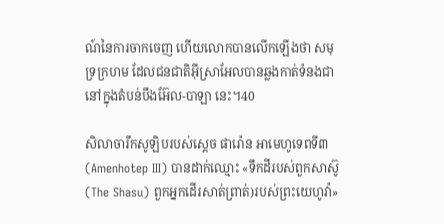ណ៍នៃការចាកចេញ ហើយលោកបានលើកឡើងថា សមុទ្រក្រហម ដែលជនជាតិអ៊ីស្រាអែលបានឆ្លងកាត់ទំនងជានៅក្នុងតំបន់បឹងអ៊ែល-បាឡា នេះ។40

សិលាចារឹកសូឡិបរបស់ស្ដេច ផារ៉ោន អាមេហូទេពទី៣ (Amenhotep III) បានដាក់ឈ្មោះ «ទឹកដីរបស់ពួកសាស៊ូ
(The Shasu) ពួកអ្នកដើរសាត់ព្រាត់)របស់ព្រះយេហូវ៉ា»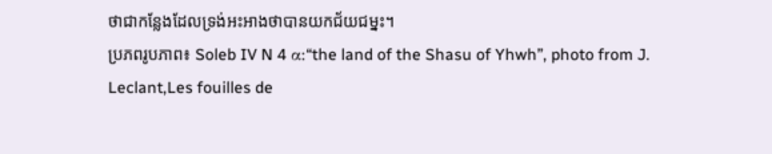ថាជាកន្លែងដែលទ្រង់អះអាងថាបានយកជ័យជម្នះ។
ប្រភពរូបភាព៖ Soleb IV N 4 α:“the land of the Shasu of Yhwh”, photo from J. Leclant,Les fouilles de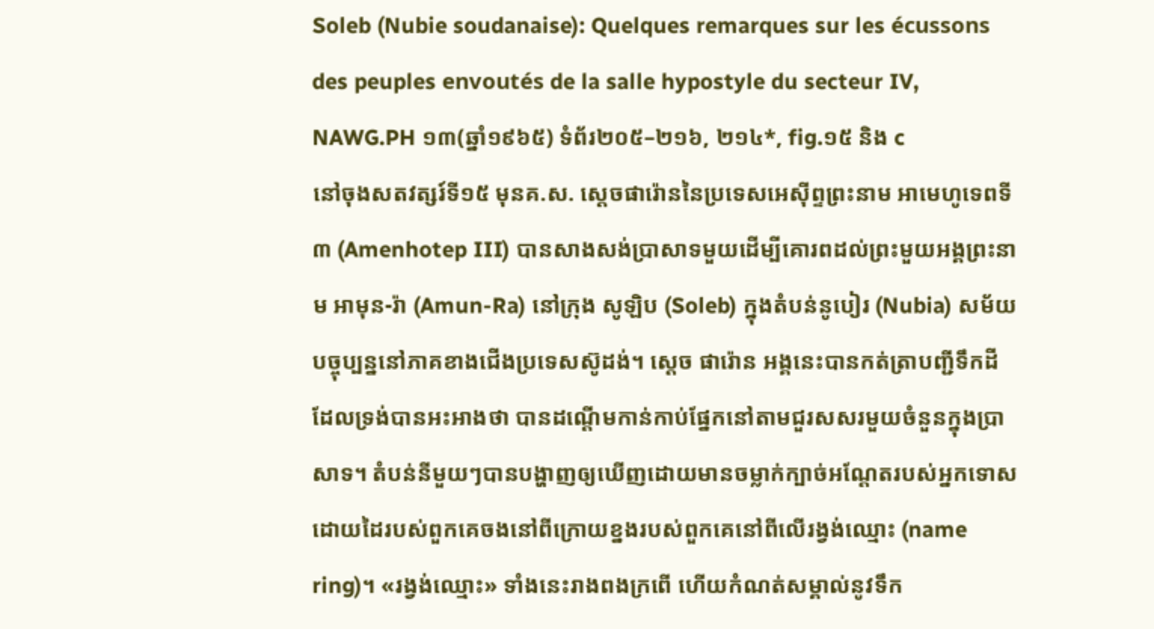Soleb (Nubie soudanaise): Quelques remarques sur les écussons des peuples envoutés de la salle hypostyle du secteur IV, NAWG.PH ១៣(ឆ្នាំ១៩៦៥) ទំព័រ២០៥–២១៦, ២១៤*, fig.១៥ និង c
នៅចុងសតវត្សរ៍ទី១៥ មុនគ.ស. ស្ដេចផារ៉ោននៃប្រទេសអេស៊ីព្ទព្រះនាម អាមេហូទេពទី៣ (Amenhotep III) បានសាងសង់ប្រាសាទមួយដើម្បីគោរពដល់ព្រះមួយអង្គព្រះនាម អាមុន-រ៉ា (Amun-Ra) នៅក្រុង សូឡិប (Soleb) ក្នុងតំបន់នូបៀរ (Nubia) សម័យបច្ចុប្បន្ននៅភាគខាងជើងប្រទេសស៊ូដង់។ ស្ដេច ផារ៉ោន អង្គនេះបានកត់ត្រាបញ្ជីទឹកដីដែលទ្រង់បានអះអាងថា បានដណ្ដើមកាន់កាប់ផ្នែកនៅតាមជួរសសរមួយចំនួនក្នុងប្រាសាទ។ តំបន់នីមួយៗបានបង្ហាញឲ្យឃើញដោយមានចម្លាក់ក្បាច់អណ្ដែតរបស់អ្នកទោសដោយដៃរបស់ពួកគេចងនៅពីក្រោយខ្នងរបស់ពួកគេនៅពីលើរង្វង់ឈ្មោះ (name ring)។ «រង្វង់ឈ្មោះ» ទាំងនេះរាងពងក្រពើ ហើយកំណត់សម្គាល់នូវទឹក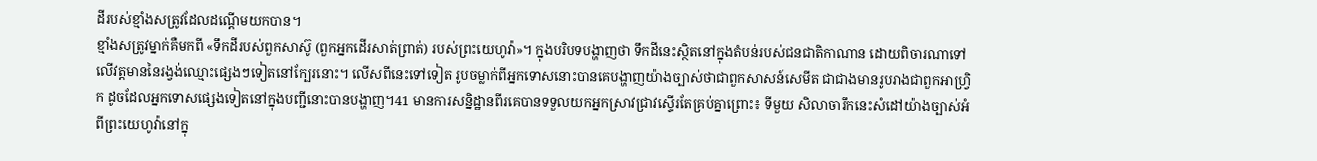ដីរបស់ខ្មាំងសត្រូវដែលដណ្ដើមយកបាន។
ខ្មាំងសត្រូវម្នាក់គឺមកពី «ទឹកដីរបស់ពួកសាស៊ូ (ពួកអ្នកដើរសាត់ព្រាត់) របស់ព្រះយេហូវ៉ា»។ ក្នុងបរិបទបង្ហាញថា ទឹកដីនេះស្ថិតនៅក្នុងតំបន់របស់ជនជាតិកាណាន ដោយពិចារណាទៅលើវត្តមាននៃរង្វង់ឈ្មោះផ្សេងៗទៀតនៅក្បែរនោះ។ លើសពីនេះទៅទៀត រូបចម្លាក់ពីអ្នកទោសនោះបានគេបង្ហាញយ៉ាងច្បាស់ថាជាពួកសាសន៍សេមីត ជាជាងមានរូបរាងជាពួកអាហ្វ្រិក ដូចដែលអ្នកទោសផ្សេងទៀតនៅក្នុងបញ្ជីនោះបានបង្ហាញ។41 មានការសន្និដ្ឋានពីរគេបានទទួលយកអ្នកស្រាវជ្រាវស្ទើរតែគ្រប់គ្នាព្រោះ៖ ទីមួយ សិលាចារឹកនេះសំដៅយ៉ាងច្បាស់អំពីព្រះយេហូវ៉ានៅក្នុ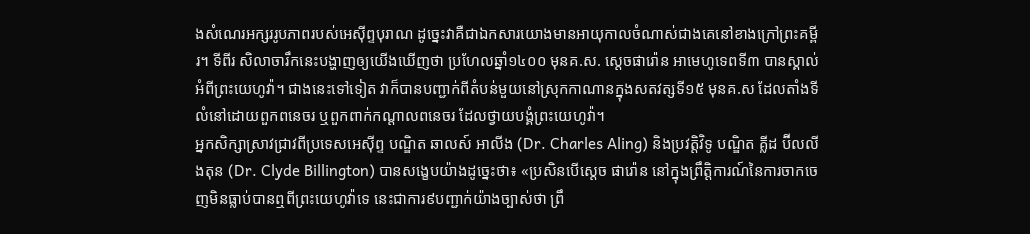ងសំណេរអក្សររូបភាពរបស់អេស៊ីព្ទបុរាណ ដូច្នេះវាគឺជាឯកសារយោងមានអាយុកាលចំណាស់ជាងគេនៅខាងក្រៅព្រះគម្ពីរ។ ទីពីរ សិលាចារឹកនេះបង្ហាញឲ្យយើងឃើញថា ប្រហែលឆ្នាំ១៤០០ មុនគ.ស. ស្ដេចផារ៉ោន អាមេហូទេពទី៣ បានស្គាល់អំពីព្រះយេហូវ៉ា។ ជាងនេះទៅទៀត វាក៏បានបញ្ជាក់ពីតំបន់មួយនៅស្រុកកាណានក្នុងសតវត្សទី១៥ មុនគ.ស ដែលតាំងទីលំនៅដោយពួកពនេចរ ឬពួកពាក់កណ្តាលពនេចរ ដែលថ្វាយបង្គំព្រះយេហូវ៉ា។
អ្នកសិក្សាស្រាវជ្រាវពីប្រទេសអេស៊ីព្ទ បណ្ឌិត ឆាលស៍ អាលីង (Dr. Charles Aling) និងប្រវត្តិវិទូ បណ្ឌិត គ្លីដ ប៊ីលលីងតុន (Dr. Clyde Billington) បានសង្ខេបយ៉ាងដូច្នេះថា៖ «ប្រសិនបើស្ដេច ផារ៉ោន នៅក្នុងព្រឹត្តិការណ៍នៃការចាកចេញមិនធ្លាប់បានឮពីព្រះយេហូវ៉ាទេ នេះជាការ៩បញ្ជាក់យ៉ាងច្បាស់ថា ព្រឹ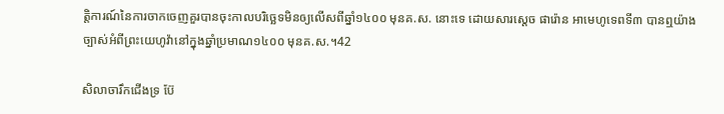ត្តិការណ៍នៃការចាកចេញគួរបានចុះកាលបរិច្ឆេទមិនឲ្យលើសពីឆ្នាំ១៤០០ មុនគ.ស. នោះទេ ដោយសារស្ដេច ផារ៉ោន អាមេហូទេពទី៣ បានឮយ៉ាងច្បាស់អំពីព្រះយេហូវ៉ានៅក្នុងឆ្នាំប្រមាណ១៤០០ មុនគ.ស.។42

សិលាចារឹកជើងទ្រ ប៊ែ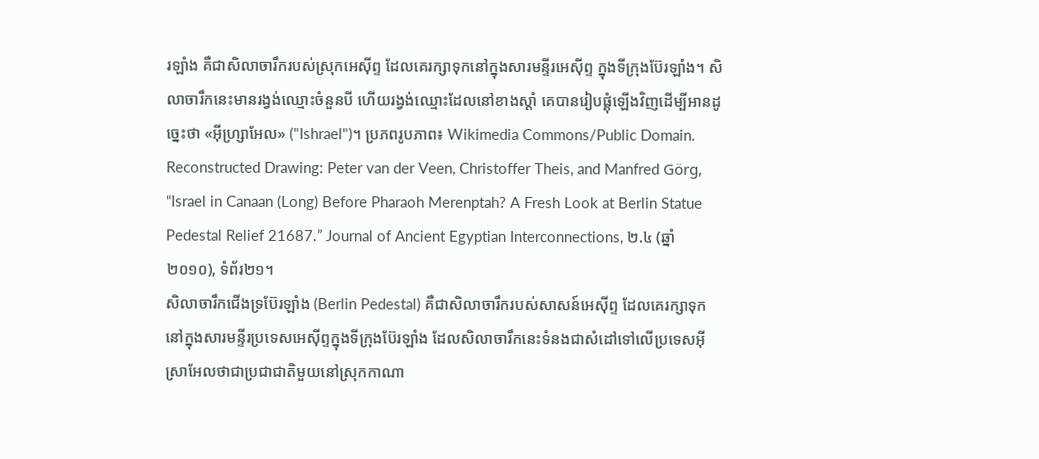រឡាំង គឺជាសិលាចារឹករបស់ស្រុកអេស៊ីព្ទ ដែលគេរក្សាទុកនៅក្នុងសារមន្ទីរអេស៊ីព្ទ ក្នុងទីក្រុងប៊ែរឡាំង។ សិលាចារឹកនេះមានរង្វង់ឈ្មោះចំនួនបី ហើយរង្វង់ឈ្មោះដែលនៅខាងស្ដាំ គេបានរៀបផ្គុំឡើងវិញដើម្បីអានដូច្នេះថា «អ៊ីហ្ស្រាអែល» ("Ishrael")។ ប្រភពរូបភាព៖ Wikimedia Commons/Public Domain. Reconstructed Drawing: Peter van der Veen, Christoffer Theis, and Manfred Görg, “Israel in Canaan (Long) Before Pharaoh Merenptah? A Fresh Look at Berlin Statue Pedestal Relief 21687.” Journal of Ancient Egyptian Interconnections, ២.៤ (ឆ្នាំ២០១០), ទំព័រ២១។
សិលាចារឹកជើងទ្រប៊ែរឡាំង (Berlin Pedestal) គឺជាសិលាចារឹករបស់សាសន៍អេស៊ីព្ទ ដែលគេរក្សាទុកនៅក្នុងសារមន្ទីរប្រទេសអេស៊ីព្ទក្នុងទីក្រុងប៊ែរឡាំង ដែលសិលាចារឹកនេះទំនងជាសំដៅទៅលើប្រទេសអ៊ីស្រាអែលថាជាប្រជាជាតិមួយនៅស្រុកកាណា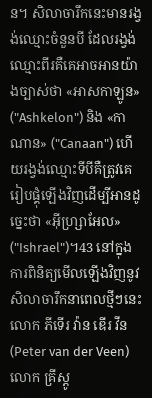ន។ សិលាចារឹកនេះមានរង្វង់ឈ្មោះចំនួនបី ដែលរង្វង់ឈ្មោះពីរគឺគេអាចអានយ៉ាងច្បាស់ថា «អាសកាឡូន» ("Ashkelon") និង «កាណាន» ("Canaan") ហើយរង្វង់ឈ្មោះទីបីគឺត្រូវគេរៀបផ្គុំឡើងវិញដើម្បីអានដូច្នេះថា «អ៊ីហ្ស្រាអែល» ("Ishrael")។43 នៅក្នុងការពិនិត្យមើលឡើងវិញនូវសិលាចារឹកនាពេលថ្មីៗនេះលោក ភីទើរ វ៉ាន ឌើរ វីន (Peter van der Veen) លោក គ្រីស្តូ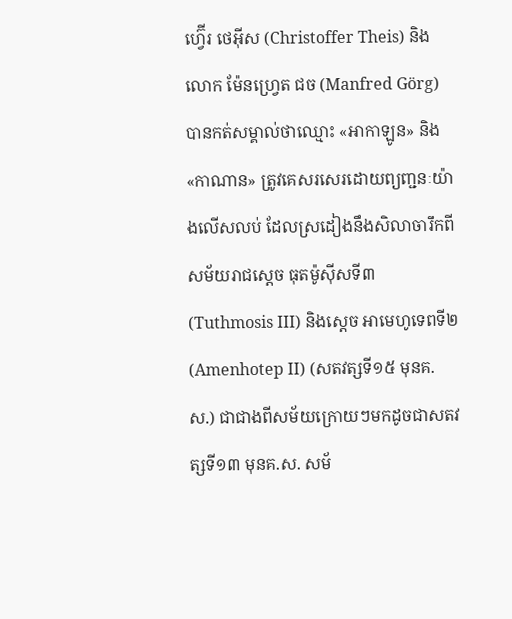ហ្វ៊ើរ ថេអ៊ីស (Christoffer Theis) និងលោក ម៉ែនហ្វ្រេត ជច (Manfred Görg) បានកត់សម្គាល់ថាឈ្មោះ «អាកាឡូន» និង «កាណាន» ត្រូវគេសរសេរដោយព្យញ្ជនៈយ៉ាងលើសលប់ ដែលស្រដៀងនឹងសិលាចារឹកពីសម័យរាជស្ដេច ធុតម៉ូស៊ីសទី៣ (Tuthmosis III) និងស្ដេច អាមេហូទេពទី២ (Amenhotep II) (សតវត្សទី១៥ មុនគ.ស.) ជាជាងពីសម័យក្រោយៗមកដូចជាសតវត្សទី១៣ មុនគ.ស. សម័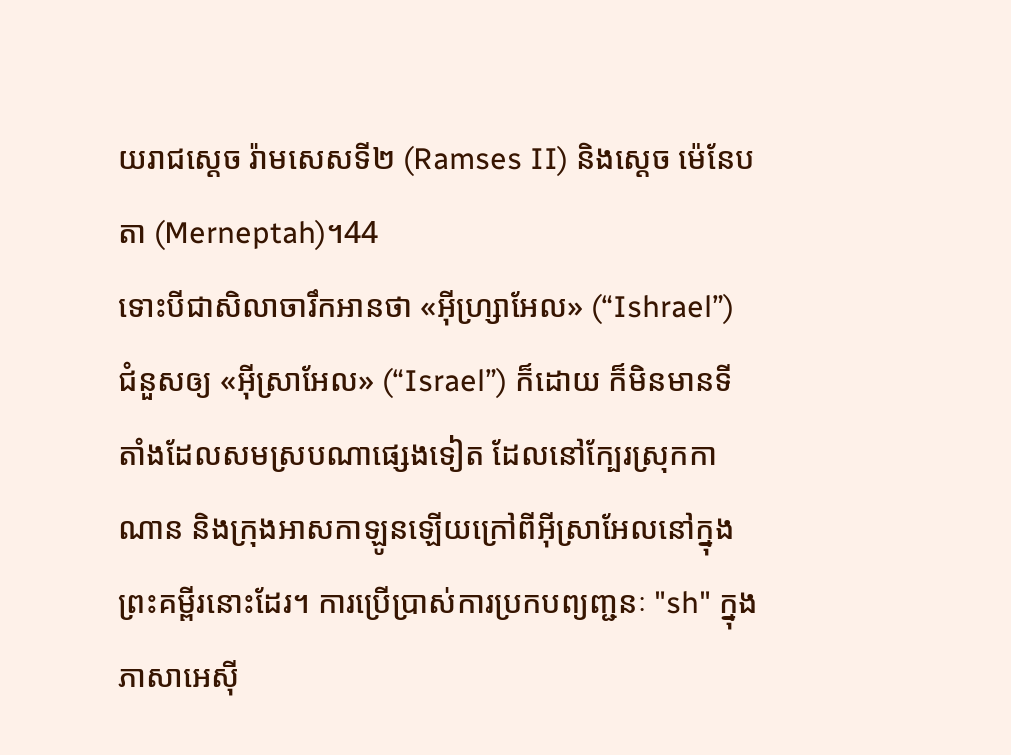យរាជស្ដេច រ៉ាមសេសទី២ (Ramses II) និងស្ដេច ម៉េនែបតា (Merneptah)។44
ទោះបីជាសិលាចារឹកអានថា «អ៊ីហ្ស្រាអែល» (“Ishrael”) ជំនួសឲ្យ «អ៊ីស្រាអែល» (“Israel”) ក៏ដោយ ក៏មិនមានទីតាំងដែលសមស្របណាផ្សេងទៀត ដែលនៅក្បែរស្រុកកាណាន និងក្រុងអាសកាឡូនឡើយក្រៅពីអ៊ីស្រាអែលនៅក្នុងព្រះគម្ពីរនោះដែរ។ ការប្រើប្រាស់ការប្រកបព្យញ្ជនៈ "sh" ក្នុងភាសាអេស៊ី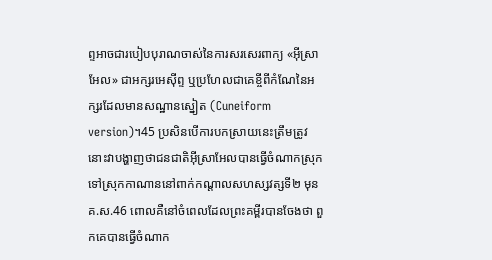ព្ទអាចជារបៀបបុរាណចាស់នៃការសរសេរពាក្យ «អ៊ីស្រាអែល» ជាអក្សរអេស៊ីព្ទ ឬប្រហែលជាគេខ្ចីពីកំណែនៃអក្សរដែលមានសណ្ឋានស្នៀត (Cuneiform version)។45 ប្រសិនបើការបកស្រាយនេះត្រឹមត្រូវ នោះវាបង្ហាញថាជនជាតិអ៊ីស្រាអែលបានធ្វើចំណាកស្រុកទៅស្រុកកាណាននៅពាក់កណ្តាលសហស្សវត្សទី២ មុនគ.ស.46 ពោលគឺនៅចំពេលដែលព្រះគម្ពីរបានចែងថា ពួកគេបានធ្វើចំណាក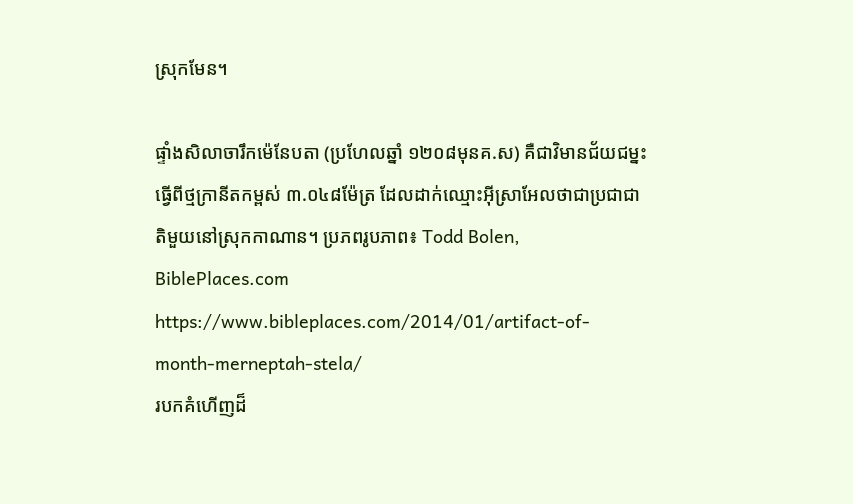ស្រុកមែន។

ផ្ទាំងសិលាចារឹកម៉េនែបតា (ប្រហែលឆ្នាំ ១២០៨មុនគ.ស) គឺជាវិមានជ័យជម្នះធ្វើពីថ្មក្រានីតកម្ពស់ ៣.០៤៨ម៉ែត្រ ដែលដាក់ឈ្មោះអ៊ីស្រាអែលថាជាប្រជាជាតិមួយនៅស្រុកកាណាន។ ប្រភពរូបភាព៖ Todd Bolen, BiblePlaces.com
https://www.bibleplaces.com/2014/01/artifact-of-month-merneptah-stela/
របកគំហើញដ៏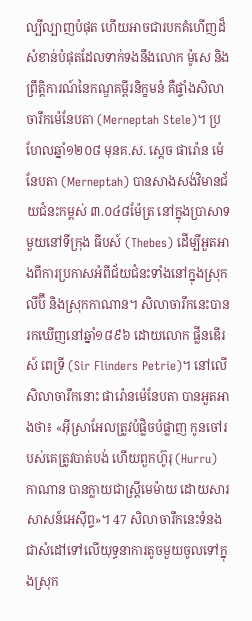ល្បីល្បាញបំផុត ហើយអាចជារបកគំហើញដ៏សំខាន់បំផុតដែលទាក់ទងនឹងលោក ម៉ូសេ និងព្រឹត្តិការណ៍នៃកណ្ឌគម្ពីរនិក្ខមនំ គឺផ្ទាំងសិលាចារឹកម៉េនែបតា (Merneptah Stele)។ ប្រហែលឆ្នាំ១២០៨ មុនគ.ស. ស្ដេច ផារ៉ោន ម៉េនែបតា (Merneptah) បានសាងសង់វិមានជ័យជំនះកម្ពស់ ៣.០៤៨ម៉ែត្រ នៅក្នុងប្រាសាទមួយនៅទីក្រុង ធីបស៍ (Thebes) ដើម្បីអួតអាងពីការប្រកាសអំពីជ័យជំនះទាំងនៅក្នុងស្រុកលីប៊ី និងស្រុកកាណាន។ សិលាចារឹកនេះបានរកឃើញនៅឆ្នាំ១៨៩៦ ដោយលោក ផ្លីនឌើរស៍ ពេទ្រី (Sir Flinders Petrie)។ នៅលើសិលាចារឹកនោះ ផារ៉ោនម៉េនែបតា បានអួតអាងថា៖ «អ៊ីស្រាអែលត្រូវបំផ្លិចបំផ្លាញ កូនចៅរបស់គេត្រូវបាត់បង់ ហើយពួកហ៊ូរុ (Hurru) កាណាន បានក្លាយជាស្ត្រីមេម៉ាយ ដោយសារសាសន៍អេស៊ីព្ទ»។ 47 សិលាចារឹកនេះទំនងជាសំដៅទៅលើយុទ្ធនាការតូចមួយចូលទៅក្នុងស្រុក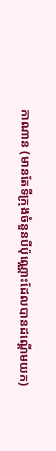កាណាន (មានតែទីក្រុងចំនួនបីប៉ុណ្ណោះដែលបានដណ្ដើមយក)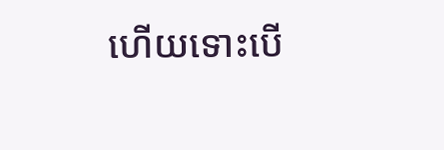ហើយទោះបើ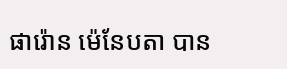ផារ៉ោន ម៉េនែបតា បាន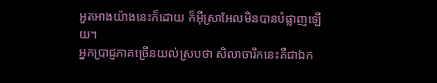អួតអាងយ៉ាងនេះក៏ដោយ ក៏អ៊ីស្រាអែលមិនបានបំផ្លាញឡើយ។
អ្នកប្រាជ្ញភាគច្រើនយល់ស្របថា សិលាចារឹកនេះគឺជាឯក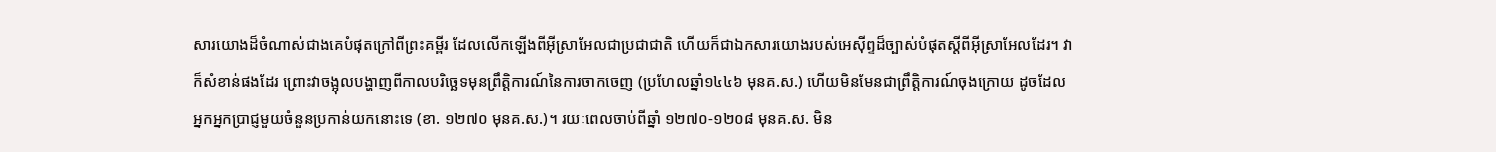សារយោងដ៏ចំណាស់ជាងគេបំផុតក្រៅពីព្រះគម្ពីរ ដែលលើកឡើងពីអ៊ីស្រាអែលជាប្រជាជាតិ ហើយក៏ជាឯកសារយោងរបស់អេស៊ីព្ទដ៏ច្បាស់បំផុតស្ដីពីអ៊ីស្រាអែលដែរ។ វាក៏សំខាន់ផងដែរ ព្រោះវាចង្អុលបង្ហាញពីកាលបរិច្ឆេទមុនព្រឹត្តិការណ៍នៃការចាកចេញ (ប្រហែលឆ្នាំ១៤៤៦ មុនគ.ស.) ហើយមិនមែនជាព្រឹត្តិការណ៍ចុងក្រោយ ដូចដែលអ្នកអ្នកប្រាជ្ញមួយចំនួនប្រកាន់យកនោះទេ (ខា. ១២៧០ មុនគ.ស.)។ រយៈពេលចាប់ពីឆ្នាំ ១២៧០-១២០៨ មុនគ.ស. មិន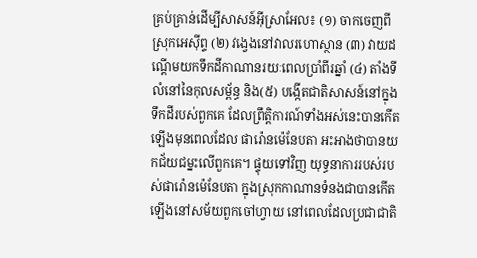គ្រប់គ្រាន់ដើម្បីសាសន៍អ៊ីស្រាអែល៖ (១) ចាកចេញពីស្រុកអេស៊ីព្ទ (២) វង្វេងនៅវាលរហោស្ថាន (៣) វាយដណ្ដើមយកទឹកដីកាណានរយៈពេលប្រាំពីរឆ្នាំ (៤) តាំងទីលំនៅនៃកុលសម្ព័ន្ធ និង(៥) បង្កើតជាតិសាសន៍នៅក្នុងទឹកដីរបស់ពួកគេ ដែលព្រឹត្តិការណ៍ទាំងអស់នេះបានកើតឡើងមុនពេលដែល ផារ៉ោនម៉េនែបតា អះអាងថាបានយកជ័យជម្នះលើពួកគេ។ ផ្ទុយទៅវិញ យុទ្ធនាការរបស់របស់ផារ៉ោនម៉េនែបតា ក្នុងស្រុកកាណានទំនងជាបានកើតឡើងនៅសម័យពួកចៅហ្វាយ នៅពេលដែលប្រជាជាតិ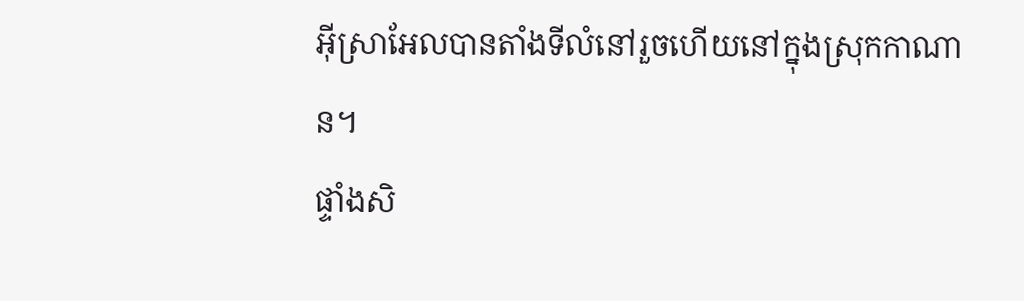អ៊ីស្រាអែលបានតាំងទីលំនៅរួចហើយនៅក្នុងស្រុកកាណាន។
ផ្ទាំងសិ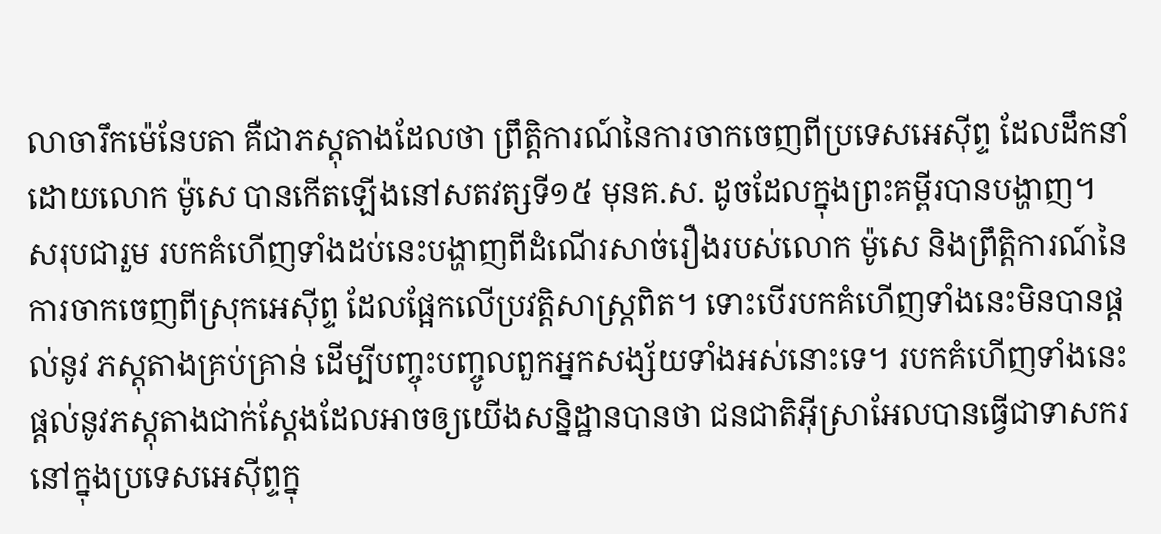លាចារឹកម៉េនែបតា គឺជាភស្តុតាងដែលថា ព្រឹត្តិការណ៍នៃការចាកចេញពីប្រទេសអេស៊ីព្ទ ដែលដឹកនាំដោយលោក ម៉ូសេ បានកើតឡើងនៅសតវត្សទី១៥ មុនគ.ស. ដូចដែលក្នុងព្រះគម្ពីរបានបង្ហាញ។
សរុបជារួម របកគំហើញទាំងដប់នេះបង្ហាញពីដំណើរសាច់រឿងរបស់លោក ម៉ូសេ និងព្រឹត្តិការណ៍នៃការចាកចេញពីស្រុកអេស៊ីព្ទ ដែលផ្អែកលើប្រវត្តិសាស្ត្រពិត។ ទោះបើរបកគំហើញទាំងនេះមិនបានផ្តល់នូវ ភស្តុតាងគ្រប់គ្រាន់ ដើម្បីបញ្ចុះបញ្ចូលពួកអ្នកសង្ស័យទាំងអស់នោះទេ។ របកគំហើញទាំងនេះផ្តល់នូវភស្តុតាងជាក់ស្តែងដែលអាចឲ្យយើងសន្និដ្ឋានបានថា ជនជាតិអ៊ីស្រាអែលបានធ្វើជាទាសករនៅក្នុងប្រទេសអេស៊ីព្ទក្នុ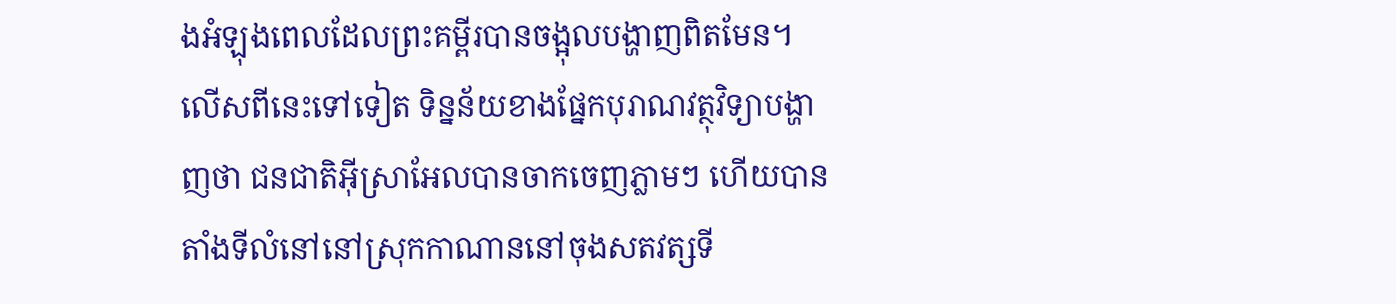ងអំឡុងពេលដែលព្រះគម្ពីរបានចង្អុលបង្ហាញពិតមែន។ លើសពីនេះទៅទៀត ទិន្នន័យខាងផ្នែកបុរាណវត្ថុវិទ្យាបង្ហាញថា ជនជាតិអ៊ីស្រាអែលបានចាកចេញភ្លាមៗ ហើយបានតាំងទីលំនៅនៅស្រុកកាណាននៅចុងសតវត្សទី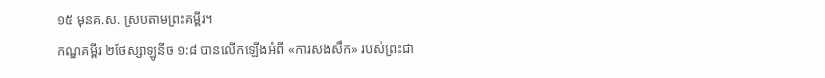១៥ មុនគ.ស. ស្របតាមព្រះគម្ពីរ។
កណ្ឌគម្ពីរ ២ថែស្សាឡូនីច ១:៨ បានលើកឡើងអំពី «ការសងសឹក» របស់ព្រះជា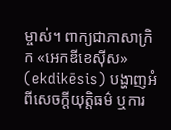ម្ចាស់។ ពាក្យជាភាសាក្រិក «អេកឌីខេស៊ីស» (ekdikēsis) បង្ហាញអំពីសេចក្ដីយុត្តិធម៌ ឬការ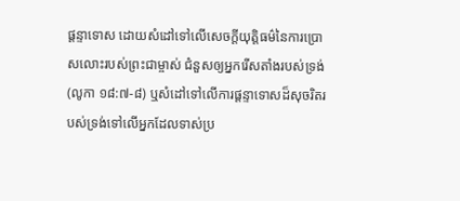ផ្ដន្ទាទោស ដោយសំដៅទៅលើសេចក្ដីយុត្តិធម៌នៃការប្រោសលោះរបស់ព្រះជាម្ចាស់ ជំនួសឲ្យអ្នករើសតាំងរបស់ទ្រង់ (លូកា ១៨:៧-៨) ឬសំដៅទៅលើការផ្ដន្ទាទោសដ៏សុចរិតរបស់ទ្រង់ទៅលើអ្នកដែលទាស់ប្រ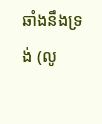ឆាំងនឹងទ្រង់ (លូ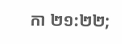កា ២១:២២;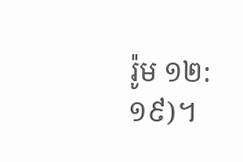រ៉ូម ១២:១៩)។